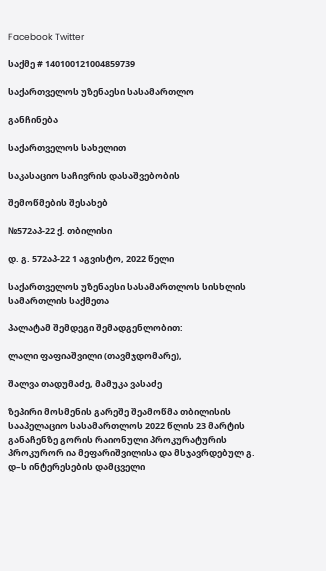Facebook Twitter

საქმე # 140100121004859739

საქართველოს უზენაესი სასამართლო

განჩინება

საქართველოს სახელით

საკასაციო საჩივრის დასაშვებობის

შემოწმების შესახებ

№572აპ-22 ქ. თბილისი

დ. გ. 572აპ-22 1 აგვისტო, 2022 წელი

საქართველოს უზენაესი სასამართლოს სისხლის სამართლის საქმეთა

პალატამ შემდეგი შემადგენლობით:

ლალი ფაფიაშვილი (თავმჯდომარე),

შალვა თადუმაძე, მამუკა ვასაძე

ზეპირი მოსმენის გარეშე შეამოწმა თბილისის სააპელაციო სასამართლოს 2022 წლის 23 მარტის განაჩენზე გორის რაიონული პროკურატურის პროკურორ ია მეფარიშვილისა და მსჯავრდებულ გ. დ–ს ინტერესების დამცველი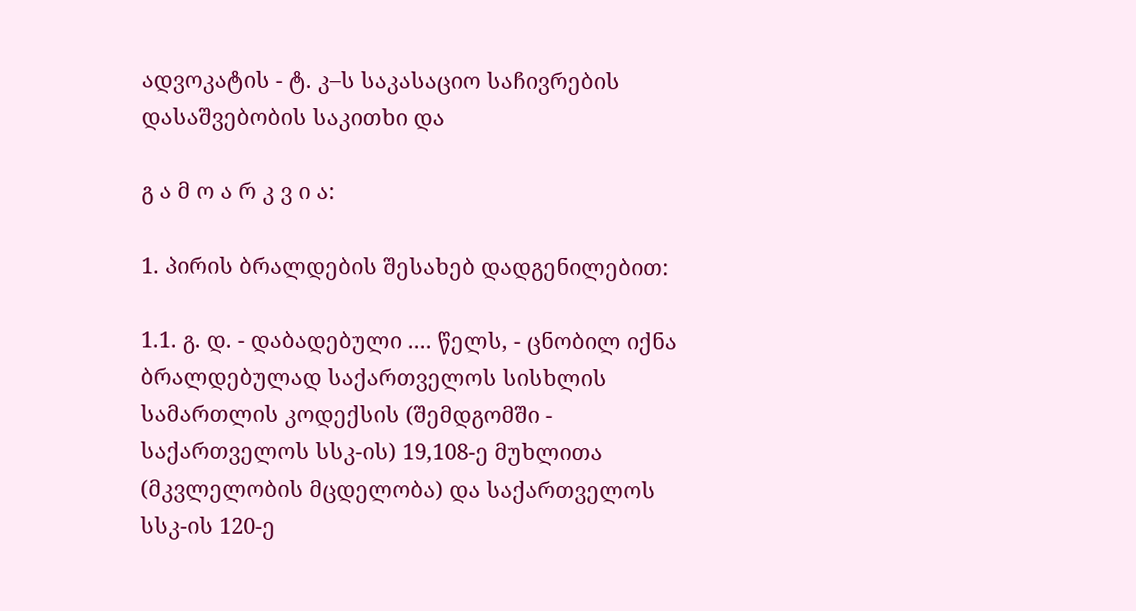ადვოკატის - ტ. კ–ს საკასაციო საჩივრების დასაშვებობის საკითხი და

გ ა მ ო ა რ კ ვ ი ა:

1. პირის ბრალდების შესახებ დადგენილებით:

1.1. გ. დ. - დაბადებული .... წელს, - ცნობილ იქნა ბრალდებულად საქართველოს სისხლის სამართლის კოდექსის (შემდგომში - საქართველოს სსკ-ის) 19,108-ე მუხლითა (მკვლელობის მცდელობა) და საქართველოს სსკ-ის 120-ე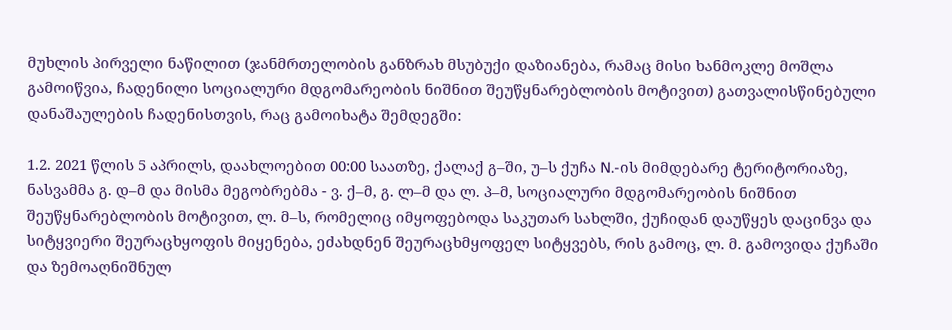მუხლის პირველი ნაწილით (ჯანმრთელობის განზრახ მსუბუქი დაზიანება, რამაც მისი ხანმოკლე მოშლა გამოიწვია, ჩადენილი სოციალური მდგომარეობის ნიშნით შეუწყნარებლობის მოტივით) გათვალისწინებული დანაშაულების ჩადენისთვის, რაც გამოიხატა შემდეგში:

1.2. 2021 წლის 5 აპრილს, დაახლოებით 00:00 საათზე, ქალაქ გ–ში, უ–ს ქუჩა N.-ის მიმდებარე ტერიტორიაზე, ნასვამმა გ. დ–მ და მისმა მეგობრებმა - ვ. ქ–მ, გ. ლ–მ და ლ. პ–მ, სოციალური მდგომარეობის ნიშნით შეუწყნარებლობის მოტივით, ლ. მ–ს, რომელიც იმყოფებოდა საკუთარ სახლში, ქუჩიდან დაუწყეს დაცინვა და სიტყვიერი შეურაცხყოფის მიყენება, ეძახდნენ შეურაცხმყოფელ სიტყვებს, რის გამოც, ლ. მ. გამოვიდა ქუჩაში და ზემოაღნიშნულ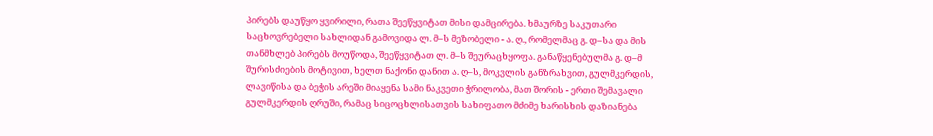პირებს დაუწყო ყვირილი, რათა შეეწყვიტათ მისი დამცირება. ხმაურზე საკუთარი საცხოვრებელი სახლიდან გამოვიდა ლ. მ–ს მეზობელი - ა. ღ., რომელმაც გ. დ–სა და მის თანმხლებ პირებს მოუწოდა, შეეწყვიტათ ლ. მ–ს შეურაცხყოფა. განაწყენებულმა გ. დ–მ შურისძიების მოტივით, ხელთ ნაქონი დანით ა. ღ–ს, მოკვლის განზრახვით, გულმკერდის, ლავიწისა და ბეჭის არეში მიაყენა სამი ნაკვეთი ჭრილობა, მათ შორის - ერთი შემავალი გულმკერდის ღრუში, რამაც სიცოცხლისათვის სახიფათო მძიმე ხარისხის დაზიანება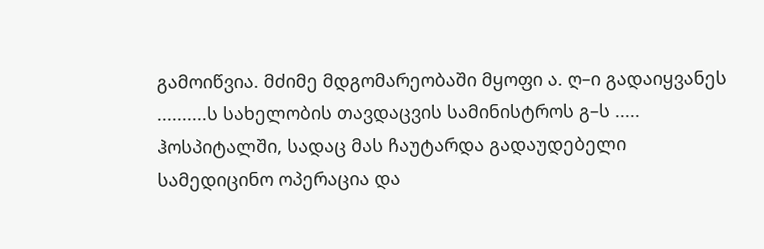გამოიწვია. მძიმე მდგომარეობაში მყოფი ა. ღ–ი გადაიყვანეს ..........ს სახელობის თავდაცვის სამინისტროს გ–ს ..... ჰოსპიტალში, სადაც მას ჩაუტარდა გადაუდებელი სამედიცინო ოპერაცია და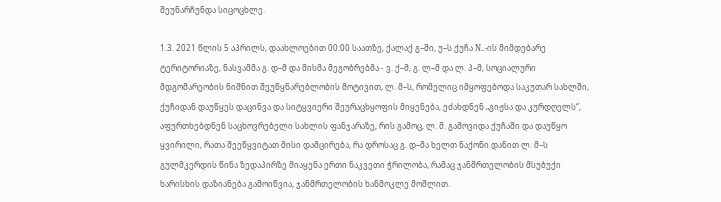შეუნარჩუნდა სიცოცხლე.

1.3. 2021 წლის 5 აპრილს, დაახლოებით 00:00 საათზე, ქალაქ გ–ში, უ–ს ქუჩა N..-ის მიმდებარე ტერიტორიაზე, ნასვამმა გ. დ–მ და მისმა მეგობრებმა - ვ. ქ–მ, გ. ლ–მ და ლ. პ–მ, სოციალური მდგომარეობის ნიშნით შეუწყნარებლობის მოტივით, ლ. მ–ს, რომელიც იმყოფებოდა საკუთარ სახლში, ქუჩიდან დაუწყეს დაცინვა და სიტყვიერი შეურაცხყოფის მიყენება, ეძახდნენ „გიჟსა და კურდღელს“, აფურთხებდნენ საცხოვრებელი სახლის ფანჯარაზე, რის გამოც, ლ. მ. გამოვიდა ქუჩაში და დაუწყო ყვირილი, რათა შეეწყვიტათ მისი დამცირება, რა დროსაც გ. დ–მა ხელთ ნაქონი დანით ლ. მ–ს გულმკერდის წინა ზედაპირზე მიაყენა ერთი ნაკვეთი ჭრილობა, რამაც ჯანმრთელობის მსუბუქი ხარისხის დაზიანება გამოიწვია, ჯანმრთელობის ხანმოკლე მოშლით.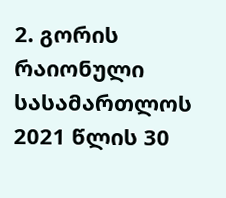2. გორის რაიონული სასამართლოს 2021 წლის 30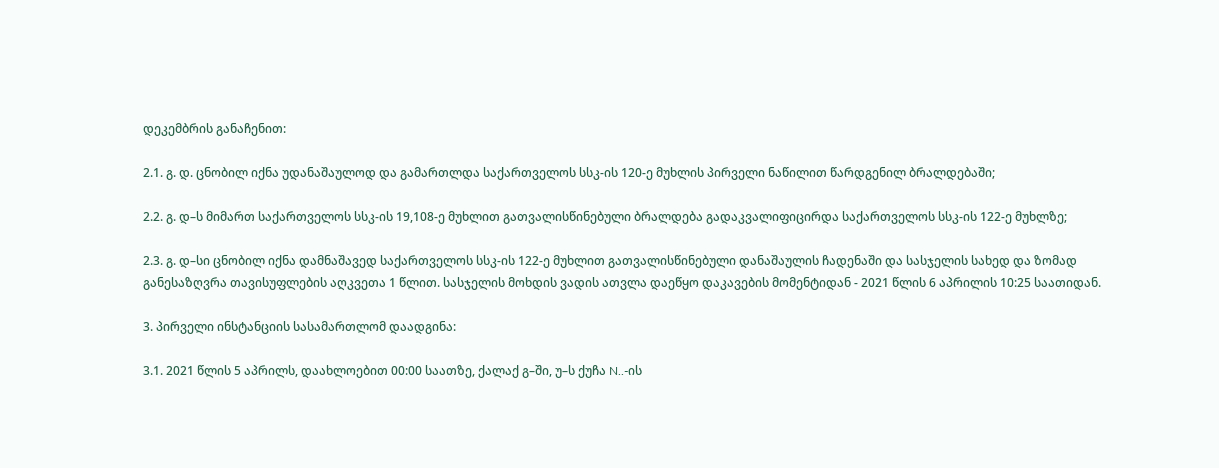დეკემბრის განაჩენით:

2.1. გ. დ. ცნობილ იქნა უდანაშაულოდ და გამართლდა საქართველოს სსკ-ის 120-ე მუხლის პირველი ნაწილით წარდგენილ ბრალდებაში;

2.2. გ. დ–ს მიმართ საქართველოს სსკ-ის 19,108-ე მუხლით გათვალისწინებული ბრალდება გადაკვალიფიცირდა საქართველოს სსკ-ის 122-ე მუხლზე;

2.3. გ. დ–სი ცნობილ იქნა დამნაშავედ საქართველოს სსკ-ის 122-ე მუხლით გათვალისწინებული დანაშაულის ჩადენაში და სასჯელის სახედ და ზომად განესაზღვრა თავისუფლების აღკვეთა 1 წლით. სასჯელის მოხდის ვადის ათვლა დაეწყო დაკავების მომენტიდან - 2021 წლის 6 აპრილის 10:25 საათიდან.

3. პირველი ინსტანციის სასამართლომ დაადგინა:

3.1. 2021 წლის 5 აპრილს, დაახლოებით 00:00 საათზე, ქალაქ გ–ში, უ–ს ქუჩა N..-ის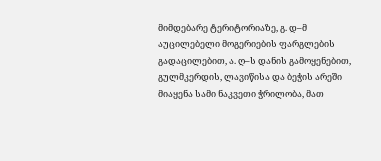მიმდებარე ტერიტორიაზე, გ. დ–მ აუცილებელი მოგერიების ფარგლების გადაცილებით, ა. ღ–ს დანის გამოყენებით, გულმკერდის, ლავიწისა და ბეჭის არეში მიაყენა სამი ნაკვეთი ჭრილობა, მათ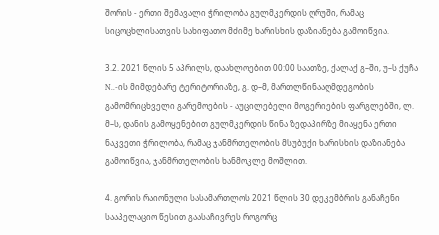შორის - ერთი შემავალი ჭრილობა გულმკერდის ღრუში, რამაც სიცოცხლისათვის სახიფათო მძიმე ხარისხის დაზიანება გამოიწვია.

3.2. 2021 წლის 5 აპრილს, დაახლოებით 00:00 საათზე, ქალაქ გ–ში, უ–ს ქუჩა N..-ის მიმდებარე ტერიტორიაზე, გ. დ–მ, მართლწინააღმდეგობის გამომრიცხველი გარემოების - აუცილებელი მოგერიების ფარგლებში, ლ. მ–ს, დანის გამოყენებით გულმკერდის წინა ზედაპირზე მიაყენა ერთი ნაკვეთი ჭრილობა, რამაც ჯანმრთელობის მსუბუქი ხარისხის დაზიანება გამოიწვია, ჯანმრთელობის ხანმოკლე მოშლით.

4. გორის რაიონული სასამართლოს 2021 წლის 30 დეკემბრის განაჩენი სააპელაციო წესით გაასაჩივრეს როგორც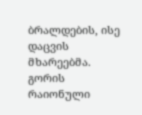ბრალდების, ისე დაცვის მხარეებმა. გორის რაიონული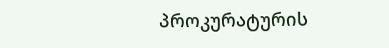პროკურატურის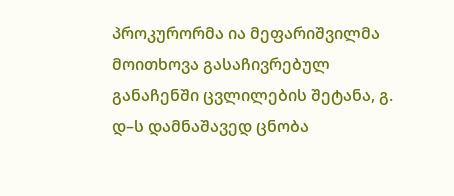პროკურორმა ია მეფარიშვილმა მოითხოვა გასაჩივრებულ განაჩენში ცვლილების შეტანა, გ. დ–ს დამნაშავედ ცნობა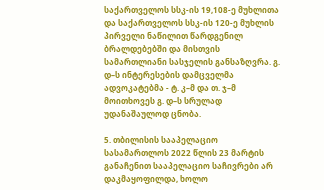საქართველოს სსკ-ის 19,108-ე მუხლითა და საქართველოს სსკ-ის 120-ე მუხლის პირველი ნაწილით წარდგენილ ბრალდებებში და მისთვის სამართლიანი სასჯელის განსაზღვრა. გ. დ–ს ინტერესების დამცველმა ადვოკატებმა - ტ. კ–მ და თ. ჯ–მ მოითხოვეს გ. დ–ს სრულად უდანაშაულოდ ცნობა.

5. თბილისის სააპელაციო სასამართლოს 2022 წლის 23 მარტის განაჩენით სააპელაციო საჩივრები არ დაკმაყოფილდა, ხოლო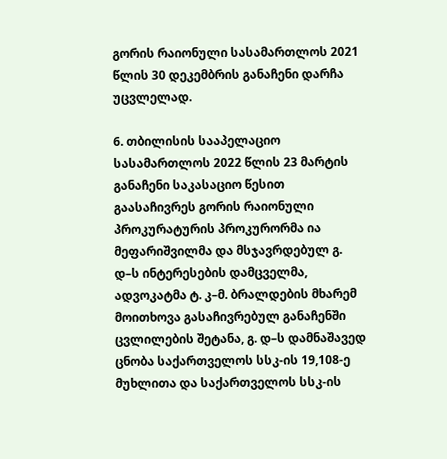გორის რაიონული სასამართლოს 2021 წლის 30 დეკემბრის განაჩენი დარჩა უცვლელად.

6. თბილისის სააპელაციო სასამართლოს 2022 წლის 23 მარტის განაჩენი საკასაციო წესით გაასაჩივრეს გორის რაიონული პროკურატურის პროკურორმა ია მეფარიშვილმა და მსჯავრდებულ გ. დ–ს ინტერესების დამცველმა, ადვოკატმა ტ. კ–მ. ბრალდების მხარემ მოითხოვა გასაჩივრებულ განაჩენში ცვლილების შეტანა, გ. დ–ს დამნაშავედ ცნობა საქართველოს სსკ-ის 19,108-ე მუხლითა და საქართველოს სსკ-ის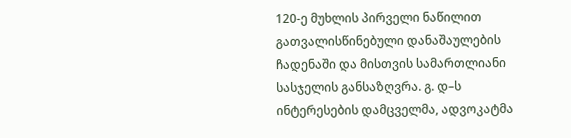120-ე მუხლის პირველი ნაწილით გათვალისწინებული დანაშაულების ჩადენაში და მისთვის სამართლიანი სასჯელის განსაზღვრა. გ. დ–ს ინტერესების დამცველმა, ადვოკატმა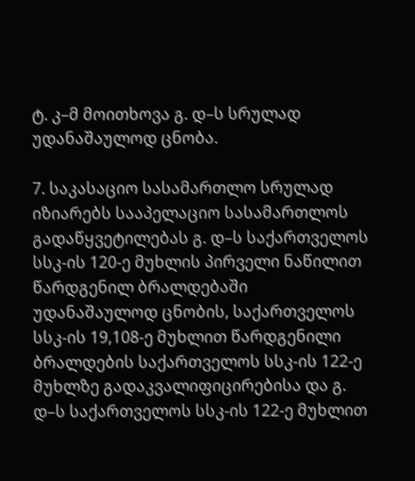ტ. კ–მ მოითხოვა გ. დ–ს სრულად უდანაშაულოდ ცნობა.

7. საკასაციო სასამართლო სრულად იზიარებს სააპელაციო სასამართლოს გადაწყვეტილებას გ. დ–ს საქართველოს სსკ-ის 120-ე მუხლის პირველი ნაწილით წარდგენილ ბრალდებაში უდანაშაულოდ ცნობის, საქართველოს სსკ-ის 19,108-ე მუხლით წარდგენილი ბრალდების საქართველოს სსკ-ის 122-ე მუხლზე გადაკვალიფიცირებისა და გ. დ–ს საქართველოს სსკ-ის 122-ე მუხლით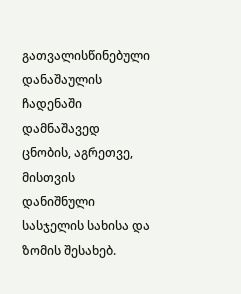გათვალისწინებული დანაშაულის ჩადენაში დამნაშავედ ცნობის, აგრეთვე, მისთვის დანიშნული სასჯელის სახისა და ზომის შესახებ.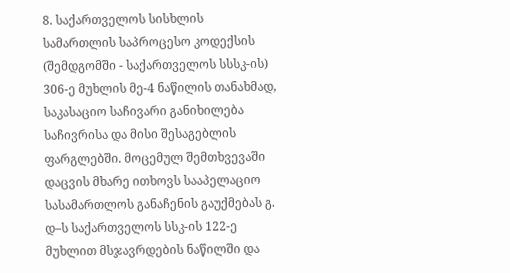8. საქართველოს სისხლის სამართლის საპროცესო კოდექსის (შემდგომში - საქართველოს სსსკ-ის) 306-ე მუხლის მე-4 ნაწილის თანახმად, საკასაციო საჩივარი განიხილება საჩივრისა და მისი შესაგებლის ფარგლებში. მოცემულ შემთხვევაში დაცვის მხარე ითხოვს სააპელაციო სასამართლოს განაჩენის გაუქმებას გ. დ–ს საქართველოს სსკ-ის 122-ე მუხლით მსჯავრდების ნაწილში და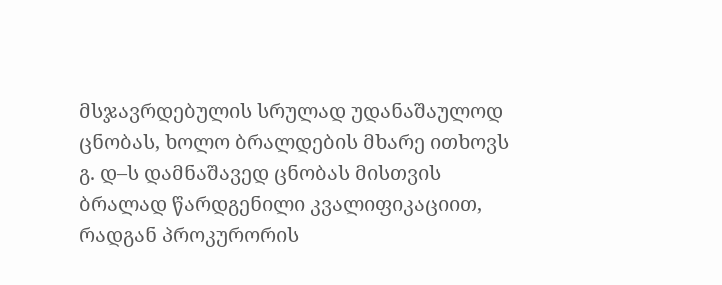მსჯავრდებულის სრულად უდანაშაულოდ ცნობას, ხოლო ბრალდების მხარე ითხოვს გ. დ–ს დამნაშავედ ცნობას მისთვის ბრალად წარდგენილი კვალიფიკაციით, რადგან პროკურორის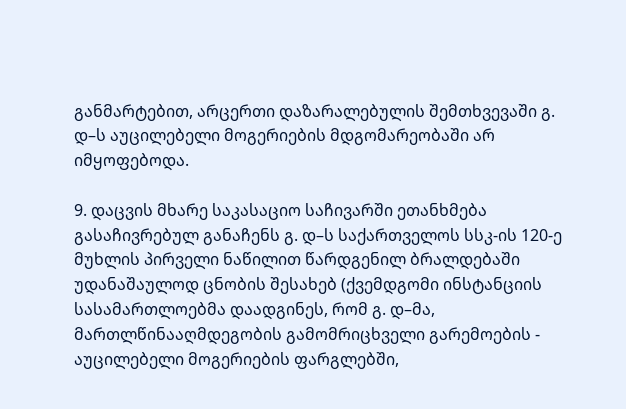განმარტებით, არცერთი დაზარალებულის შემთხვევაში გ. დ–ს აუცილებელი მოგერიების მდგომარეობაში არ იმყოფებოდა.

9. დაცვის მხარე საკასაციო საჩივარში ეთანხმება გასაჩივრებულ განაჩენს გ. დ–ს საქართველოს სსკ-ის 120-ე მუხლის პირველი ნაწილით წარდგენილ ბრალდებაში უდანაშაულოდ ცნობის შესახებ (ქვემდგომი ინსტანციის სასამართლოებმა დაადგინეს, რომ გ. დ–მა, მართლწინააღმდეგობის გამომრიცხველი გარემოების - აუცილებელი მოგერიების ფარგლებში,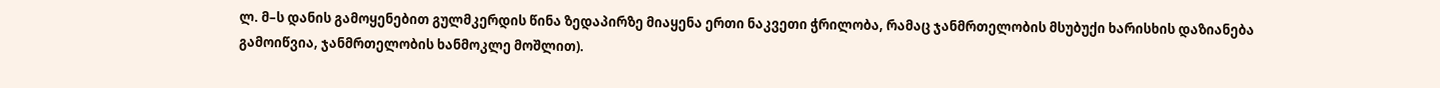ლ. მ–ს დანის გამოყენებით გულმკერდის წინა ზედაპირზე მიაყენა ერთი ნაკვეთი ჭრილობა, რამაც ჯანმრთელობის მსუბუქი ხარისხის დაზიანება გამოიწვია, ჯანმრთელობის ხანმოკლე მოშლით).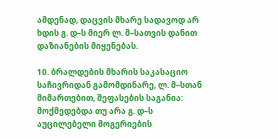ამდენად, დაცვის მხარე სადავოდ არ ხდის გ. დ–ს მიერ ლ. მ–სათვის დანით დაზიანების მიყენებას.

10. ბრალდების მხარის საკასაციო საჩივრიდან გამომდინარე, ლ. მ–სთან მიმართებით, შეფასების საგანია: მოქმედებდა თუ არა გ. დ–ს აუცილებელი მოგერიების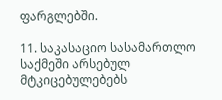ფარგლებში.

11. საკასაციო სასამართლო საქმეში არსებულ მტკიცებულებებს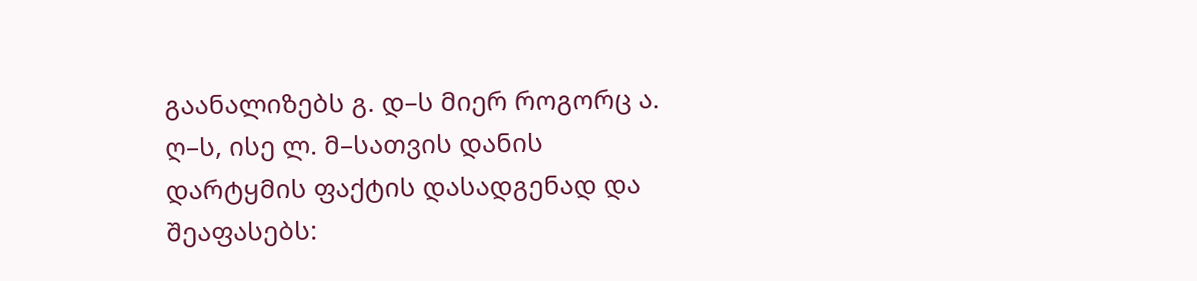გაანალიზებს გ. დ–ს მიერ როგორც ა. ღ–ს, ისე ლ. მ–სათვის დანის დარტყმის ფაქტის დასადგენად და შეაფასებს: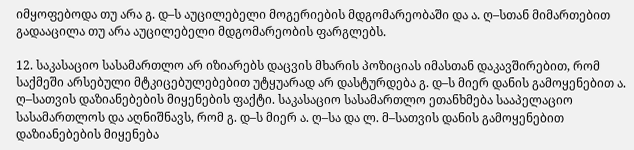იმყოფებოდა თუ არა გ. დ–ს აუცილებელი მოგერიების მდგომარეობაში და ა. ღ–სთან მიმართებით გადააცილა თუ არა აუცილებელი მდგომარეობის ფარგლებს.

12. საკასაციო სასამართლო არ იზიარებს დაცვის მხარის პოზიციას იმასთან დაკავშირებით, რომ საქმეში არსებული მტკიცებულებებით უტყუარად არ დასტურდება გ. დ–ს მიერ დანის გამოყენებით ა. ღ–სათვის დაზიანებების მიყენების ფაქტი. საკასაციო სასამართლო ეთანხმება სააპელაციო სასამართლოს და აღნიშნავს, რომ გ. დ–ს მიერ ა. ღ–სა და ლ. მ–სათვის დანის გამოყენებით დაზიანებების მიყენება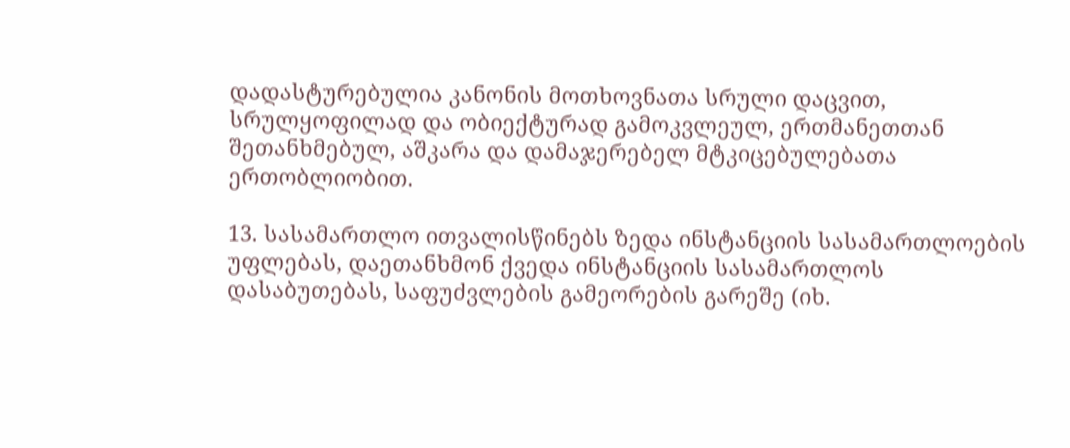დადასტურებულია კანონის მოთხოვნათა სრული დაცვით, სრულყოფილად და ობიექტურად გამოკვლეულ, ერთმანეთთან შეთანხმებულ, აშკარა და დამაჯერებელ მტკიცებულებათა ერთობლიობით.

13. სასამართლო ითვალისწინებს ზედა ინსტანციის სასამართლოების უფლებას, დაეთანხმონ ქვედა ინსტანციის სასამართლოს დასაბუთებას, საფუძვლების გამეორების გარეშე (იხ.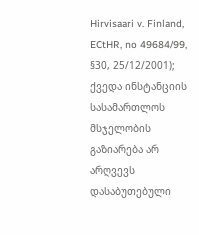Hirvisaari v. Finland, ECtHR, no 49684/99, §30, 25/12/2001); ქვედა ინსტანციის სასამართლოს მსჯელობის გაზიარება არ არღვევს დასაბუთებული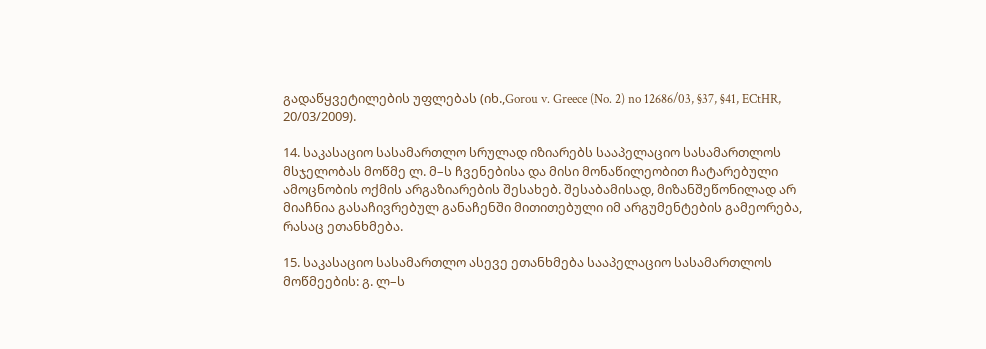გადაწყვეტილების უფლებას (იხ.,Gorou v. Greece (No. 2) no 12686/03, §37, §41, ECtHR, 20/03/2009).

14. საკასაციო სასამართლო სრულად იზიარებს სააპელაციო სასამართლოს მსჯელობას მოწმე ლ. მ–ს ჩვენებისა და მისი მონაწილეობით ჩატარებული ამოცნობის ოქმის არგაზიარების შესახებ. შესაბამისად, მიზანშეწონილად არ მიაჩნია გასაჩივრებულ განაჩენში მითითებული იმ არგუმენტების გამეორება, რასაც ეთანხმება.

15. საკასაციო სასამართლო ასევე ეთანხმება სააპელაციო სასამართლოს მოწმეების: გ. ლ–ს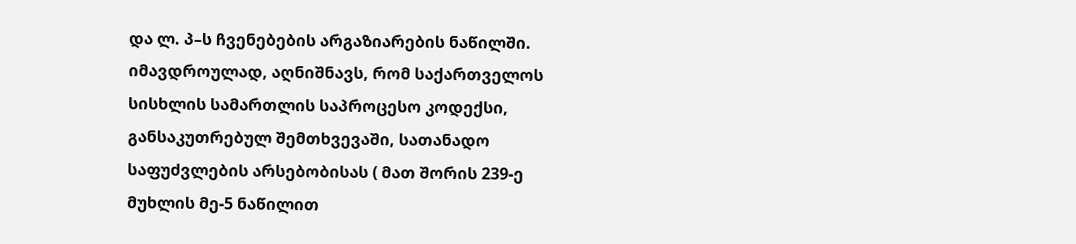და ლ. პ–ს ჩვენებების არგაზიარების ნაწილში. იმავდროულად, აღნიშნავს, რომ საქართველოს სისხლის სამართლის საპროცესო კოდექსი, განსაკუთრებულ შემთხვევაში, სათანადო საფუძვლების არსებობისას ( მათ შორის 239-ე მუხლის მე-5 ნაწილით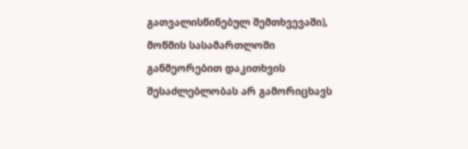გათვალისწინებულ შემთხვევაში), მოწმის სასამართლოში განმეორებით დაკითხვის შესაძლებლობას არ გამორიცხავს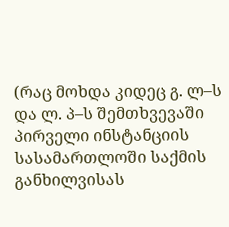(რაც მოხდა კიდეც გ. ლ–ს და ლ. პ–ს შემთხვევაში პირველი ინსტანციის სასამართლოში საქმის განხილვისას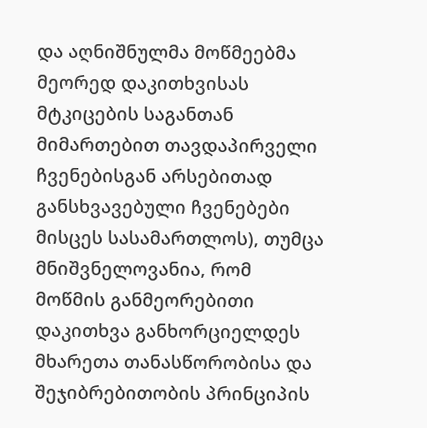და აღნიშნულმა მოწმეებმა მეორედ დაკითხვისას მტკიცების საგანთან მიმართებით თავდაპირველი ჩვენებისგან არსებითად განსხვავებული ჩვენებები მისცეს სასამართლოს), თუმცა მნიშვნელოვანია, რომ მოწმის განმეორებითი დაკითხვა განხორციელდეს მხარეთა თანასწორობისა და შეჯიბრებითობის პრინციპის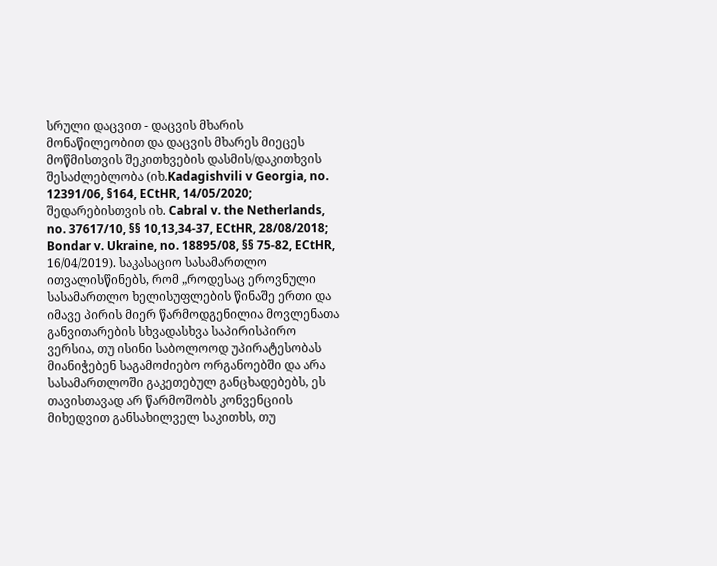სრული დაცვით - დაცვის მხარის მონაწილეობით და დაცვის მხარეს მიეცეს მოწმისთვის შეკითხვების დასმის/დაკითხვის შესაძლებლობა (იხ.Kadagishvili v Georgia, no. 12391/06, §164, ECtHR, 14/05/2020; შედარებისთვის იხ. Cabral v. the Netherlands, no. 37617/10, §§ 10,13,34-37, ECtHR, 28/08/2018; Bondar v. Ukraine, no. 18895/08, §§ 75-82, ECtHR, 16/04/2019). საკასაციო სასამართლო ითვალისწინებს, რომ „როდესაც ეროვნული სასამართლო ხელისუფლების წინაშე ერთი და იმავე პირის მიერ წარმოდგენილია მოვლენათა განვითარების სხვადასხვა საპირისპირო ვერსია, თუ ისინი საბოლოოდ უპირატესობას მიანიჭებენ საგამოძიებო ორგანოებში და არა სასამართლოში გაკეთებულ განცხადებებს, ეს თავისთავად არ წარმოშობს კონვენციის მიხედვით განსახილველ საკითხს, თუ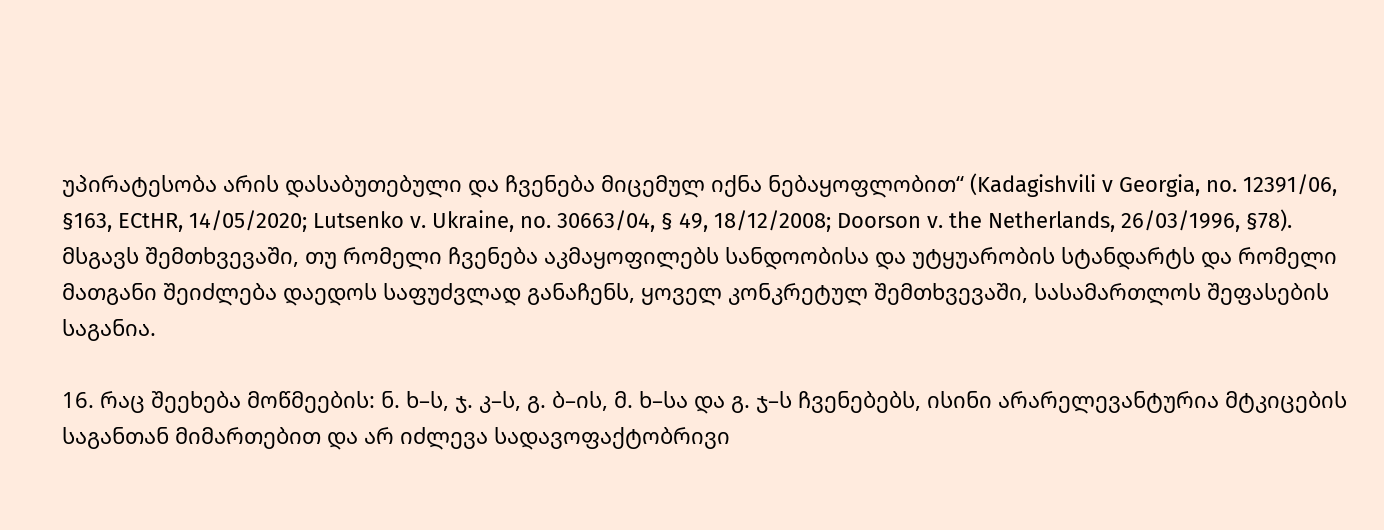უპირატესობა არის დასაბუთებული და ჩვენება მიცემულ იქნა ნებაყოფლობით“ (Kadagishvili v Georgia, no. 12391/06, §163, ECtHR, 14/05/2020; Lutsenko v. Ukraine, no. 30663/04, § 49, 18/12/2008; Doorson v. the Netherlands, 26/03/1996, §78). მსგავს შემთხვევაში, თუ რომელი ჩვენება აკმაყოფილებს სანდოობისა და უტყუარობის სტანდარტს და რომელი მათგანი შეიძლება დაედოს საფუძვლად განაჩენს, ყოველ კონკრეტულ შემთხვევაში, სასამართლოს შეფასების საგანია.

16. რაც შეეხება მოწმეების: ნ. ხ–ს, ჯ. კ–ს, გ. ბ–ის, მ. ხ–სა და გ. ჯ–ს ჩვენებებს, ისინი არარელევანტურია მტკიცების საგანთან მიმართებით და არ იძლევა სადავოფაქტობრივი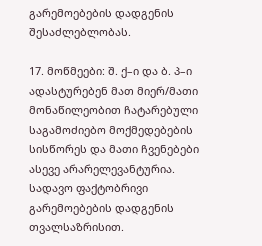გარემოებების დადგენის შესაძლებლობას.

17. მოწმეები: შ. ქ–ი და ბ. პ–ი ადასტურებენ მათ მიერ/მათი მონაწილეობით ჩატარებული საგამოძიებო მოქმედებების სისწორეს და მათი ჩვენებები ასევე არარელევანტურია. სადავო ფაქტობრივი გარემოებების დადგენის თვალსაზრისით.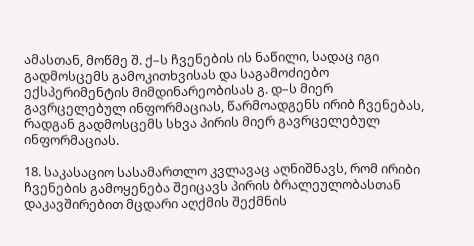ამასთან, მოწმე შ. ქ–ს ჩვენების ის ნაწილი, სადაც იგი გადმოსცემს გამოკითხვისას და საგამოძიებო ექსპერიმენტის მიმდინარეობისას გ. დ–ს მიერ გავრცელებულ ინფორმაციას, წარმოადგენს ირიბ ჩვენებას, რადგან გადმოსცემს სხვა პირის მიერ გავრცელებულ ინფორმაციას.

18. საკასაციო სასამართლო კვლავაც აღნიშნავს, რომ ირიბი ჩვენების გამოყენება შეიცავს პირის ბრალეულობასთან დაკავშირებით მცდარი აღქმის შექმნის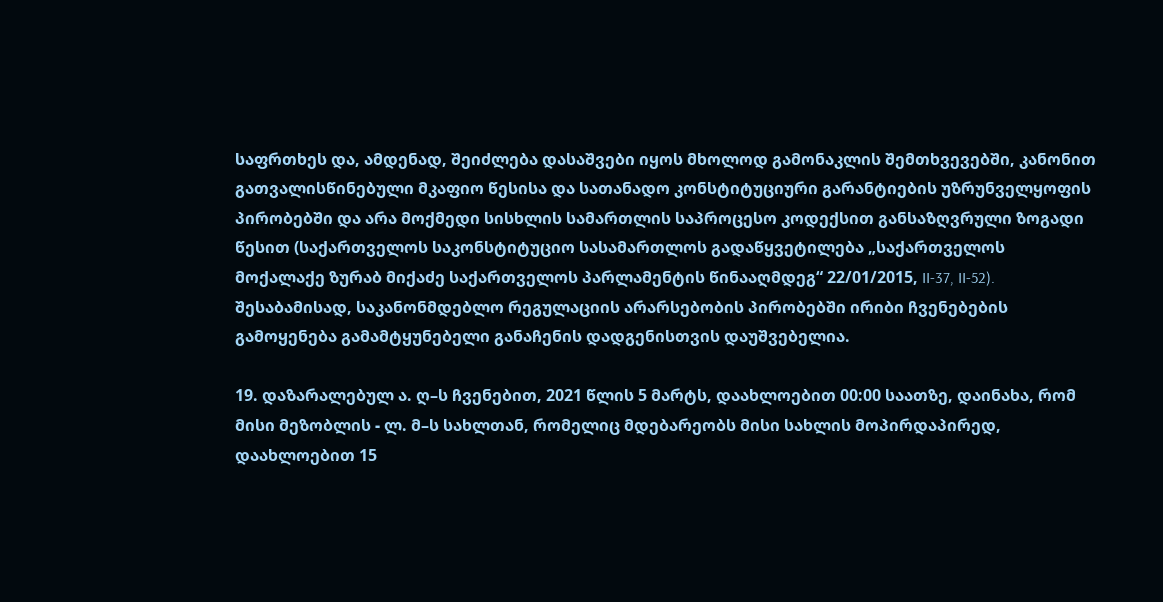საფრთხეს და, ამდენად, შეიძლება დასაშვები იყოს მხოლოდ გამონაკლის შემთხვევებში, კანონით გათვალისწინებული მკაფიო წესისა და სათანადო კონსტიტუციური გარანტიების უზრუნველყოფის პირობებში და არა მოქმედი სისხლის სამართლის საპროცესო კოდექსით განსაზღვრული ზოგადი წესით (საქართველოს საკონსტიტუციო სასამართლოს გადაწყვეტილება „საქართველოს მოქალაქე ზურაბ მიქაძე საქართველოს პარლამენტის წინააღმდეგ“ 22/01/2015, II-37, II-52). შესაბამისად, საკანონმდებლო რეგულაციის არარსებობის პირობებში ირიბი ჩვენებების გამოყენება გამამტყუნებელი განაჩენის დადგენისთვის დაუშვებელია.

19. დაზარალებულ ა. ღ–ს ჩვენებით, 2021 წლის 5 მარტს, დაახლოებით 00:00 საათზე, დაინახა, რომ მისი მეზობლის - ლ. მ–ს სახლთან, რომელიც მდებარეობს მისი სახლის მოპირდაპირედ, დაახლოებით 15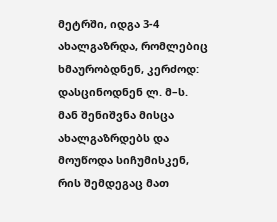მეტრში, იდგა 3-4 ახალგაზრდა, რომლებიც ხმაურობდნენ, კერძოდ: დასცინოდნენ ლ. მ–ს. მან შენიშვნა მისცა ახალგაზრდებს და მოუწოდა სიჩუმისკენ, რის შემდეგაც მათ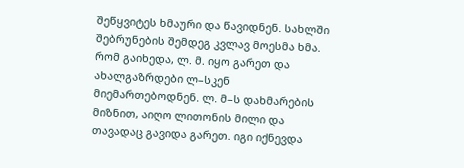შეწყვიტეს ხმაური და წავიდნენ. სახლში შებრუნების შემდეგ კვლავ მოესმა ხმა. რომ გაიხედა, ლ. მ. იყო გარეთ და ახალგაზრდები ლ–სკენ მიემართებოდნენ. ლ. მ–ს დახმარების მიზნით, აიღო ლითონის მილი და თავადაც გავიდა გარეთ. იგი იქნევდა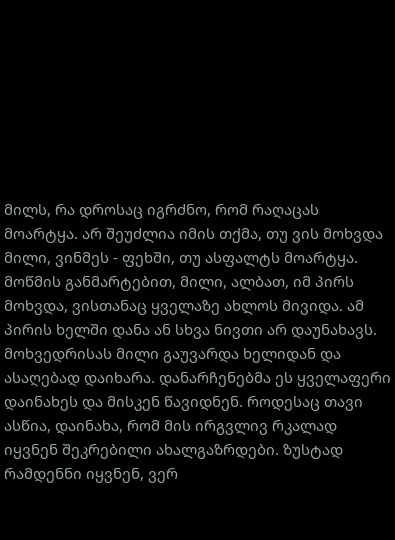მილს, რა დროსაც იგრძნო, რომ რაღაცას მოარტყა. არ შეუძლია იმის თქმა, თუ ვის მოხვდა მილი, ვინმეს - ფეხში, თუ ასფალტს მოარტყა. მოწმის განმარტებით, მილი, ალბათ, იმ პირს მოხვდა, ვისთანაც ყველაზე ახლოს მივიდა. ამ პირის ხელში დანა ან სხვა ნივთი არ დაუნახავს. მოხვედრისას მილი გაუვარდა ხელიდან და ასაღებად დაიხარა. დანარჩენებმა ეს ყველაფერი დაინახეს და მისკენ წავიდნენ. როდესაც თავი ასწია, დაინახა, რომ მის ირგვლივ რკალად იყვნენ შეკრებილი ახალგაზრდები. ზუსტად რამდენნი იყვნენ, ვერ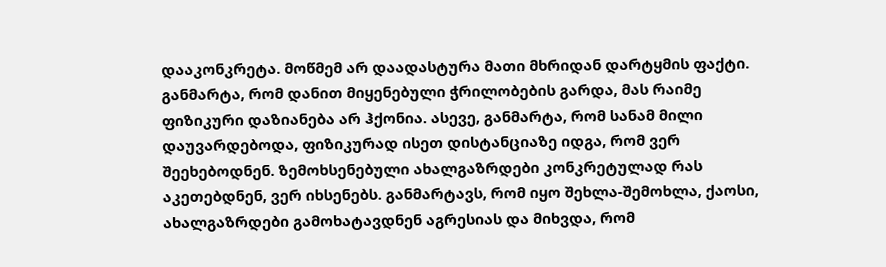დააკონკრეტა. მოწმემ არ დაადასტურა მათი მხრიდან დარტყმის ფაქტი. განმარტა, რომ დანით მიყენებული ჭრილობების გარდა, მას რაიმე ფიზიკური დაზიანება არ ჰქონია. ასევე, განმარტა, რომ სანამ მილი დაუვარდებოდა, ფიზიკურად ისეთ დისტანციაზე იდგა, რომ ვერ შეეხებოდნენ. ზემოხსენებული ახალგაზრდები კონკრეტულად რას აკეთებდნენ, ვერ იხსენებს. განმარტავს, რომ იყო შეხლა-შემოხლა, ქაოსი, ახალგაზრდები გამოხატავდნენ აგრესიას და მიხვდა, რომ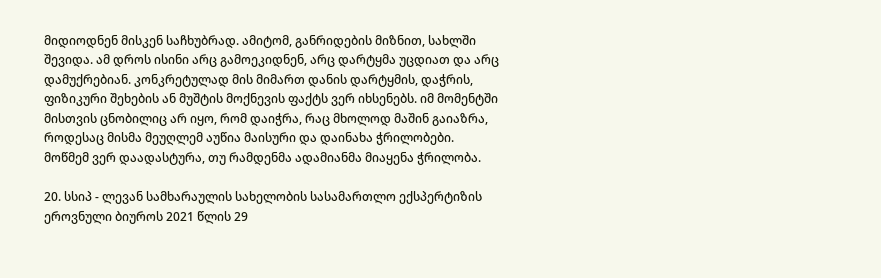მიდიოდნენ მისკენ საჩხუბრად. ამიტომ, განრიდების მიზნით, სახლში შევიდა. ამ დროს ისინი არც გამოეკიდნენ, არც დარტყმა უცდიათ და არც დამუქრებიან. კონკრეტულად მის მიმართ დანის დარტყმის, დაჭრის, ფიზიკური შეხების ან მუშტის მოქნევის ფაქტს ვერ იხსენებს. იმ მომენტში მისთვის ცნობილიც არ იყო, რომ დაიჭრა, რაც მხოლოდ მაშინ გაიაზრა, როდესაც მისმა მეუღლემ აუწია მაისური და დაინახა ჭრილობები. მოწმემ ვერ დაადასტურა, თუ რამდენმა ადამიანმა მიაყენა ჭრილობა.

20. სსიპ - ლევან სამხარაულის სახელობის სასამართლო ექსპერტიზის ეროვნული ბიუროს 2021 წლის 29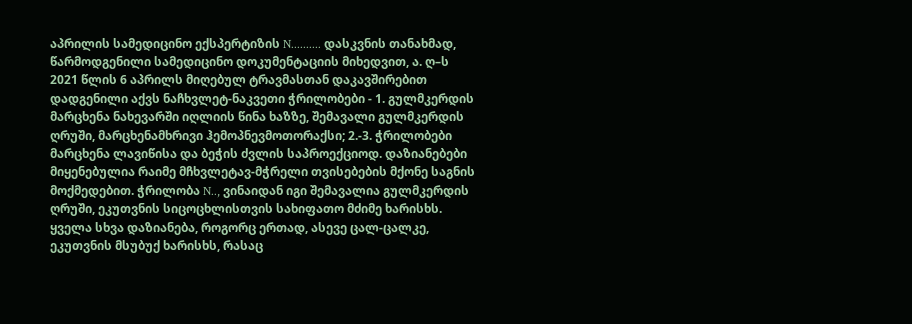აპრილის სამედიცინო ექსპერტიზის N.......... დასკვნის თანახმად, წარმოდგენილი სამედიცინო დოკუმენტაციის მიხედვით, ა. ღ–ს 2021 წლის 6 აპრილს მიღებულ ტრავმასთან დაკავშირებით დადგენილი აქვს ნაჩხვლეტ-ნაკვეთი ჭრილობები - 1. გულმკერდის მარცხენა ნახევარში იღლიის წინა ხაზზე, შემავალი გულმკერდის ღრუში, მარცხენამხრივი ჰემოპნევმოთორაქსი; 2.-3. ჭრილობები მარცხენა ლავიწისა და ბეჭის ძვლის საპროექციოდ. დაზიანებები მიყენებულია რაიმე მჩხვლეტავ-მჭრელი თვისებების მქონე საგნის მოქმედებით. ჭრილობა N.., ვინაიდან იგი შემავალია გულმკერდის ღრუში, ეკუთვნის სიცოცხლისთვის სახიფათო მძიმე ხარისხს. ყველა სხვა დაზიანება, როგორც ერთად, ასევე ცალ-ცალკე, ეკუთვნის მსუბუქ ხარისხს, რასაც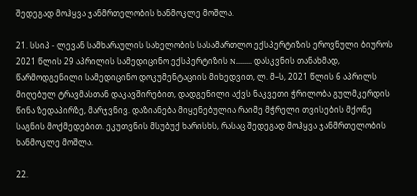შედეგად მოჰყვა ჯანმრთელობის ხანმოკლე მოშლა.

21. სსიპ - ლევან სამხარაულის სახელობის სასამართლო ექსპერტიზის ეროვნული ბიუროს 2021 წლის 29 აპრილის სამედიცინო ექსპერტიზის N........ დასკვნის თანახმად, წარმოდგენილი სამედიცინო დოკუმენტაციის მიხედვით, ლ. მ–ს, 2021 წლის 6 აპრილს მიღებულ ტრავმასთან დაკავშირებით, დადგენილი აქვს ნაკვეთი ჭრილობა გულმკერდის წინა ზედაპირზე, მარჯვნივ. დაზიანება მიყენებულია რაიმე მჭრელი თვისების მქონე საგნის მოქმედებით. ეკუთვნის მსუბუქ ხარისხს, რასაც შედეგად მოჰყვა ჯანმრთელობის ხანმოკლე მოშლა.

22.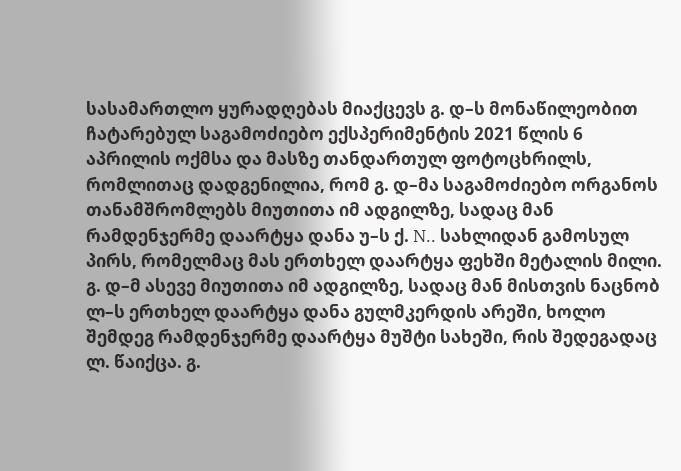სასამართლო ყურადღებას მიაქცევს გ. დ–ს მონაწილეობით ჩატარებულ საგამოძიებო ექსპერიმენტის 2021 წლის 6 აპრილის ოქმსა და მასზე თანდართულ ფოტოცხრილს, რომლითაც დადგენილია, რომ გ. დ–მა საგამოძიებო ორგანოს თანამშრომლებს მიუთითა იმ ადგილზე, სადაც მან რამდენჯერმე დაარტყა დანა უ–ს ქ. N.. სახლიდან გამოსულ პირს, რომელმაც მას ერთხელ დაარტყა ფეხში მეტალის მილი. გ. დ–მ ასევე მიუთითა იმ ადგილზე, სადაც მან მისთვის ნაცნობ ლ–ს ერთხელ დაარტყა დანა გულმკერდის არეში, ხოლო შემდეგ რამდენჯერმე დაარტყა მუშტი სახეში, რის შედეგადაც ლ. წაიქცა. გ.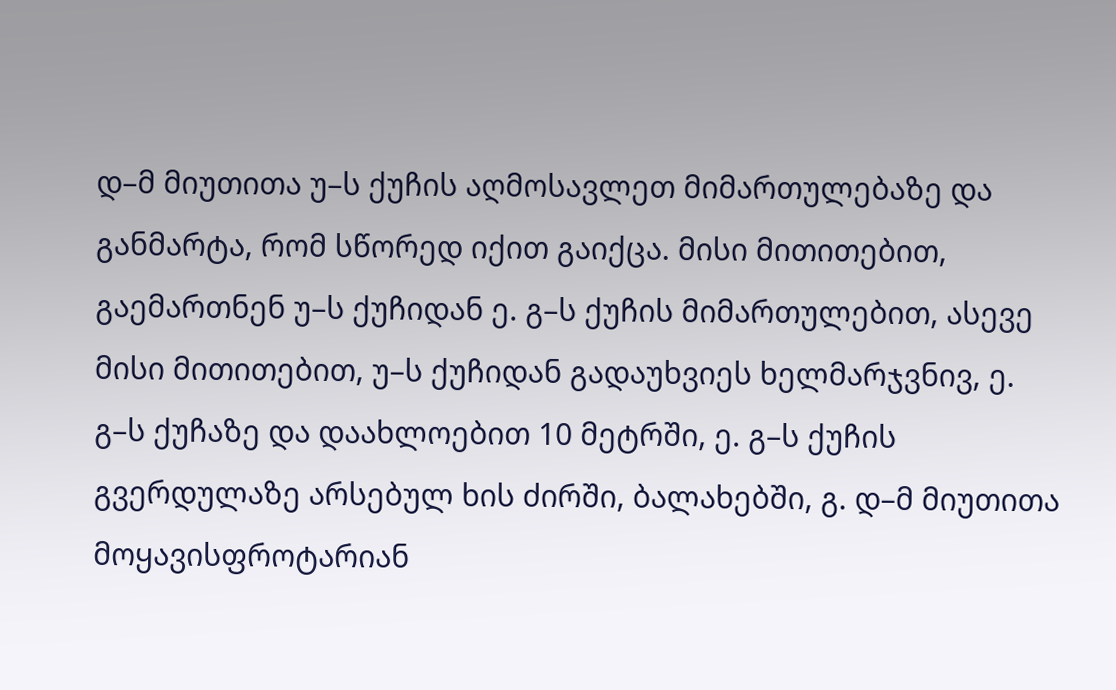დ–მ მიუთითა უ–ს ქუჩის აღმოსავლეთ მიმართულებაზე და განმარტა, რომ სწორედ იქით გაიქცა. მისი მითითებით, გაემართნენ უ–ს ქუჩიდან ე. გ–ს ქუჩის მიმართულებით, ასევე მისი მითითებით, უ–ს ქუჩიდან გადაუხვიეს ხელმარჯვნივ, ე. გ–ს ქუჩაზე და დაახლოებით 10 მეტრში, ე. გ–ს ქუჩის გვერდულაზე არსებულ ხის ძირში, ბალახებში, გ. დ–მ მიუთითა მოყავისფროტარიან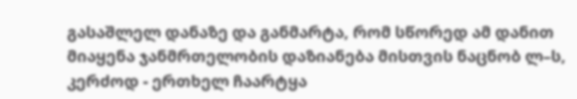გასაშლელ დანაზე და განმარტა, რომ სწორედ ამ დანით მიაყენა ჯანმრთელობის დაზიანება მისთვის ნაცნობ ლ–ს, კერძოდ - ერთხელ ჩაარტყა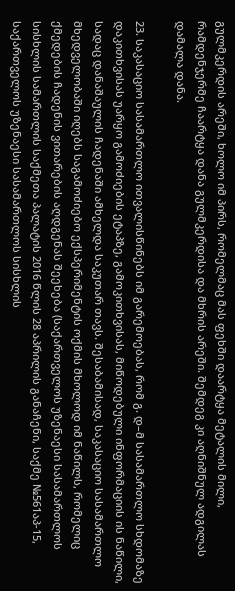გულმკერდის არეში, ხოლო იმ პირს, რომელმაც მას ფეხში დაარტყა მეტალის მილი, რამდენჯერმე ჩაარტყა დანა გულმკერდისა და მხრის არეში. შემდეგ კი აღნიშნულ ადგილას დამალა დანა.

23. საკასაციო სასამართლო ითვალისწინებს იმ გარემოებას, რომ გ. დ–მ სასამართლო სხდომაზე დაკითხვისას უარყო გამოძიების ეტაპზე, გამოკითხვისას, მიწოდებული ინფორმაციის ის ნაწილი, სადაც დანაშაულის ჩადენაში ამხელდა საკუთარ თავს. შესაბამისად, საკასაციო სასამართლო მხედველობაში იღებს საგამოძიებო ექსპერიმენტის ოქმის მხოლოდ იმ ნაწილს, რომელიც ქმედების ჩადენის ვითარების აღდგენას შეეხება (საქართველოს უზენაესი სასამართლოს სისხლის სამართლის საქმეთა პალატის 2016 წლის 28 აპრილის განაჩენი, საქმე №561აპ-15, საქართველოს უზენაესი სასამართლოს სისხლის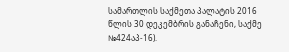სამართლის საქმეთა პალატის 2016 წლის 30 დეკემბრის განაჩენი, საქმე №424აპ-16).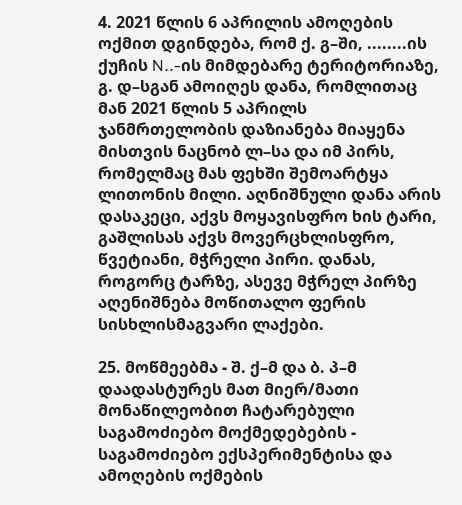4. 2021 წლის 6 აპრილის ამოღების ოქმით დგინდება, რომ ქ. გ–ში, ........ის ქუჩის N..-ის მიმდებარე ტერიტორიაზე, გ. დ–სგან ამოიღეს დანა, რომლითაც მან 2021 წლის 5 აპრილს ჯანმრთელობის დაზიანება მიაყენა მისთვის ნაცნობ ლ–სა და იმ პირს, რომელმაც მას ფეხში შემოარტყა ლითონის მილი. აღნიშნული დანა არის დასაკეცი, აქვს მოყავისფრო ხის ტარი, გაშლისას აქვს მოვერცხლისფრო, წვეტიანი, მჭრელი პირი. დანას, როგორც ტარზე, ასევე მჭრელ პირზე აღენიშნება მოწითალო ფერის სისხლისმაგვარი ლაქები.

25. მოწმეებმა - შ. ქ–მ და ბ. პ–მ დაადასტურეს მათ მიერ/მათი მონაწილეობით ჩატარებული საგამოძიებო მოქმედებების - საგამოძიებო ექსპერიმენტისა და ამოღების ოქმების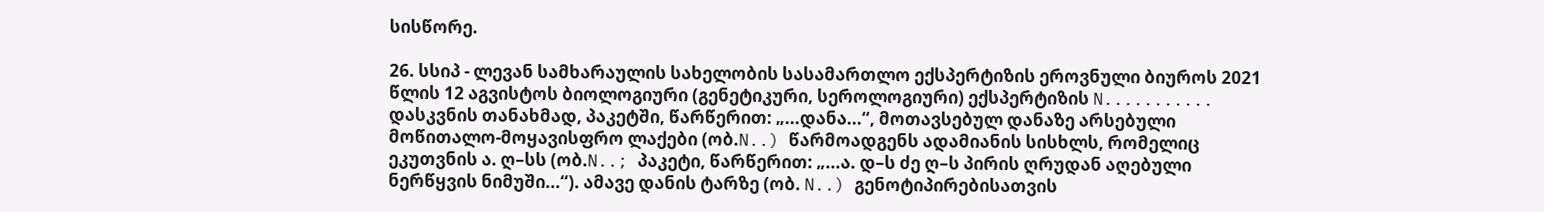სისწორე.

26. სსიპ - ლევან სამხარაულის სახელობის სასამართლო ექსპერტიზის ეროვნული ბიუროს 2021 წლის 12 აგვისტოს ბიოლოგიური (გენეტიკური, სეროლოგიური) ექსპერტიზის N........... დასკვნის თანახმად, პაკეტში, წარწერით: „...დანა...“, მოთავსებულ დანაზე არსებული მოწითალო-მოყავისფრო ლაქები (ობ.N..) წარმოადგენს ადამიანის სისხლს, რომელიც ეკუთვნის ა. ღ–სს (ობ.N..; პაკეტი, წარწერით: „...ა. დ–ს ძე ღ–ს პირის ღრუდან აღებული ნერწყვის ნიმუში...“). ამავე დანის ტარზე (ობ. N..) გენოტიპირებისათვის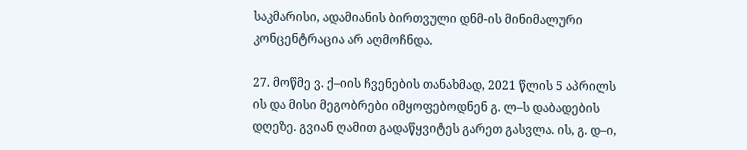საკმარისი, ადამიანის ბირთვული დნმ-ის მინიმალური კონცენტრაცია არ აღმოჩნდა.

27. მოწმე ვ. ქ–იის ჩვენების თანახმად, 2021 წლის 5 აპრილს ის და მისი მეგობრები იმყოფებოდნენ გ. ლ–ს დაბადების დღეზე. გვიან ღამით გადაწყვიტეს გარეთ გასვლა. ის, გ. დ–ი,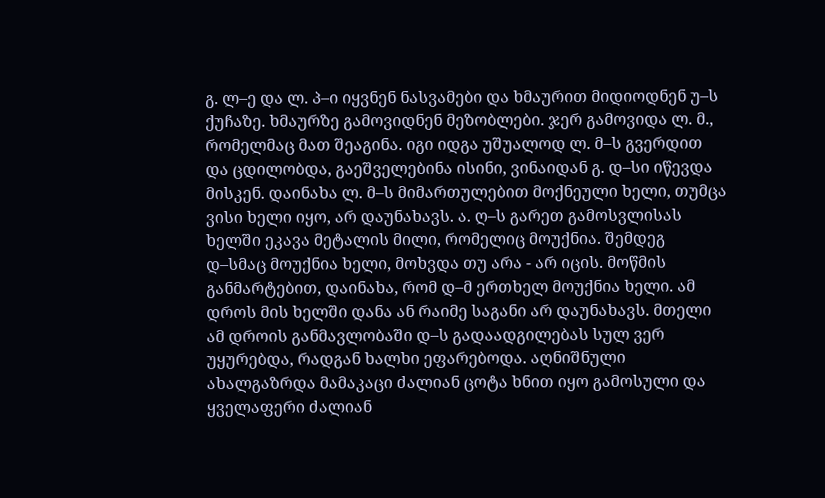გ. ლ–ე და ლ. პ–ი იყვნენ ნასვამები და ხმაურით მიდიოდნენ უ–ს ქუჩაზე. ხმაურზე გამოვიდნენ მეზობლები. ჯერ გამოვიდა ლ. მ., რომელმაც მათ შეაგინა. იგი იდგა უშუალოდ ლ. მ–ს გვერდით და ცდილობდა, გაეშველებინა ისინი, ვინაიდან გ. დ–სი იწევდა მისკენ. დაინახა ლ. მ–ს მიმართულებით მოქნეული ხელი, თუმცა ვისი ხელი იყო, არ დაუნახავს. ა. ღ–ს გარეთ გამოსვლისას ხელში ეკავა მეტალის მილი, რომელიც მოუქნია. შემდეგ დ–სმაც მოუქნია ხელი, მოხვდა თუ არა - არ იცის. მოწმის განმარტებით, დაინახა, რომ დ–მ ერთხელ მოუქნია ხელი. ამ დროს მის ხელში დანა ან რაიმე საგანი არ დაუნახავს. მთელი ამ დროის განმავლობაში დ–ს გადაადგილებას სულ ვერ უყურებდა, რადგან ხალხი ეფარებოდა. აღნიშნული ახალგაზრდა მამაკაცი ძალიან ცოტა ხნით იყო გამოსული და ყველაფერი ძალიან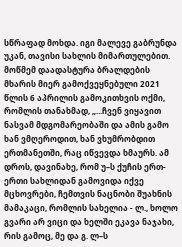სწრაფად მოხდა. იგი მალევე გაბრუნდა უკან, თავისი სახლის მიმართულებით. მოწმემ დაადასტურა ბრალდების მხარის მიერ გამოქვეყნებული 2021 წლის 6 აპრილის გამოკითხვის ოქმი, რომლის თანახმად, „...ჩვენ ვიყავით ნასვამ მდგომარეობაში და ამის გამო ხან ვმღეროდით, ხან ვხუმრობდით ერთმანეთში, რაც იწვევდა ხმაურს. ამ დროს, დავინახე, რომ უ–ს ქუჩის ერთ-ერთი სახლიდან გამოვიდა იქვე მცხოვრები, ჩემთვის ნაცნობი შუახნის მამაკაცი, რომლის სახელია - ლ., ხოლო გვარი არ ვიცი და ხელში ეკავა ნაჯახი, რის გამოც, მე და გ. ლ–ს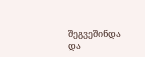შეგვეშინდა და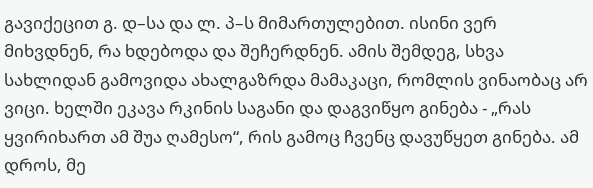გავიქეცით გ. დ–სა და ლ. პ–ს მიმართულებით. ისინი ვერ მიხვდნენ, რა ხდებოდა და შეჩერდნენ. ამის შემდეგ, სხვა სახლიდან გამოვიდა ახალგაზრდა მამაკაცი, რომლის ვინაობაც არ ვიცი. ხელში ეკავა რკინის საგანი და დაგვიწყო გინება - „რას ყვირიხართ ამ შუა ღამესო“, რის გამოც ჩვენც დავუწყეთ გინება. ამ დროს, მე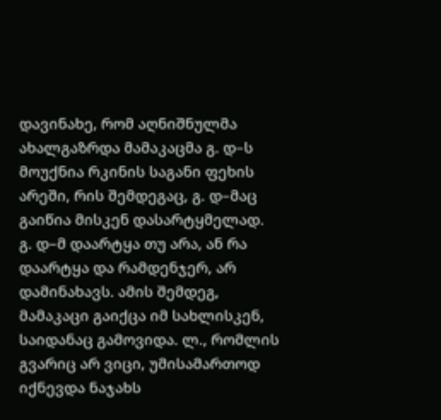დავინახე, რომ აღნიშნულმა ახალგაზრდა მამაკაცმა გ. დ–ს მოუქნია რკინის საგანი ფეხის არეში, რის შემდეგაც, გ. დ–მაც გაიწია მისკენ დასარტყმელად. გ. დ–მ დაარტყა თუ არა, ან რა დაარტყა და რამდენჯერ, არ დამინახავს. ამის შემდეგ, მამაკაცი გაიქცა იმ სახლისკენ, საიდანაც გამოვიდა. ლ., რომლის გვარიც არ ვიცი, უმისამართოდ იქნევდა ნაჯახს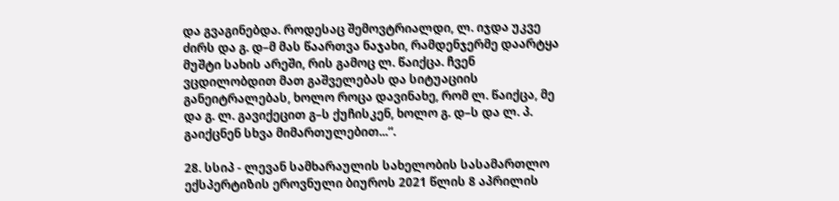და გვაგინებდა. როდესაც შემოვტრიალდი, ლ. იჯდა უკვე ძირს და გ. დ–მ მას წაართვა ნაჯახი, რამდენჯერმე დაარტყა მუშტი სახის არეში, რის გამოც ლ. წაიქცა. ჩვენ ვცდილობდით მათ გაშველებას და სიტუაციის განეიტრალებას, ხოლო როცა დავინახე, რომ ლ. წაიქცა, მე და გ. ლ. გავიქეცით გ–ს ქუჩისკენ, ხოლო გ. დ–ს და ლ. პ. გაიქცნენ სხვა მიმართულებით...“.

28. სსიპ - ლევან სამხარაულის სახელობის სასამართლო ექსპერტიზის ეროვნული ბიუროს 2021 წლის 8 აპრილის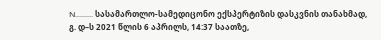N......... სასამართლო-სამედიცონო ექსპერტიზის დასკვნის თანახმად, გ. დ–ს 2021 წლის 6 აპრილს, 14:37 საათზე,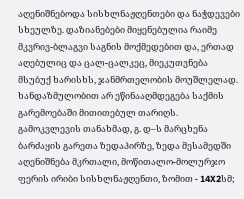აღენიშნებოდა სისხლნაჟღენთები და ნაჭდევები სხეულზე. დაზიანებები მიყენებულია რაიმე მკვრივ-ბლაგვი საგნის მოქმედებით და, ერთად აღებულიც და ცალ-ცალკეც, მიეკუთვნება მსუბუქ ხარისხს, ჯანმრთელობის მოუშლელად. ხანდაზმულობით არ ეწინააღმდეგება საქმის გარემოებაში მითითებულ თარიღს. გამოკვლევის თანახმად, გ. დ–ს მარცხენა ბარძაყის გარეთა ზედაპირზე, ზედა მესამედში აღენიშნება მკრთალი, მოწითალო-მოლურჯო ფერის ირიბი სისხლნაჟღენთი, ზომით - 14X2სმ;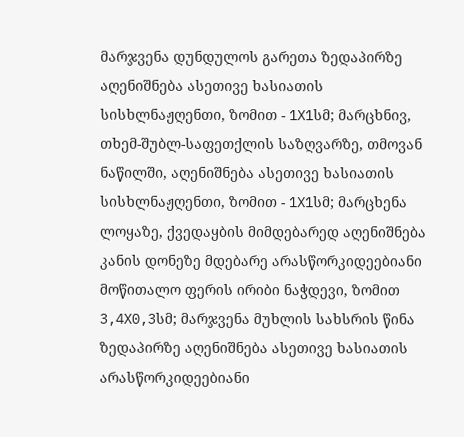მარჯვენა დუნდულოს გარეთა ზედაპირზე აღენიშნება ასეთივე ხასიათის სისხლნაჟღენთი, ზომით - 1X1სმ; მარცხნივ, თხემ-შუბლ-საფეთქლის საზღვარზე, თმოვან ნაწილში, აღენიშნება ასეთივე ხასიათის სისხლნაჟღენთი, ზომით - 1X1სმ; მარცხენა ლოყაზე, ქვედაყბის მიმდებარედ აღენიშნება კანის დონეზე მდებარე არასწორკიდეებიანი მოწითალო ფერის ირიბი ნაჭდევი, ზომით 3,4X0,3სმ; მარჯვენა მუხლის სახსრის წინა ზედაპირზე აღენიშნება ასეთივე ხასიათის არასწორკიდეებიანი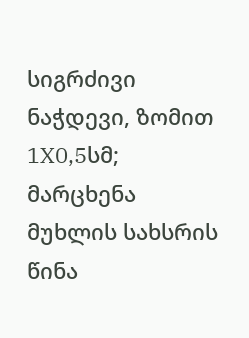სიგრძივი ნაჭდევი, ზომით 1X0,5სმ; მარცხენა მუხლის სახსრის წინა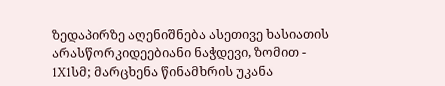ზედაპირზე აღენიშნება ასეთივე ხასიათის არასწორკიდეებიანი ნაჭდევი, ზომით - 1X1სმ; მარცხენა წინამხრის უკანა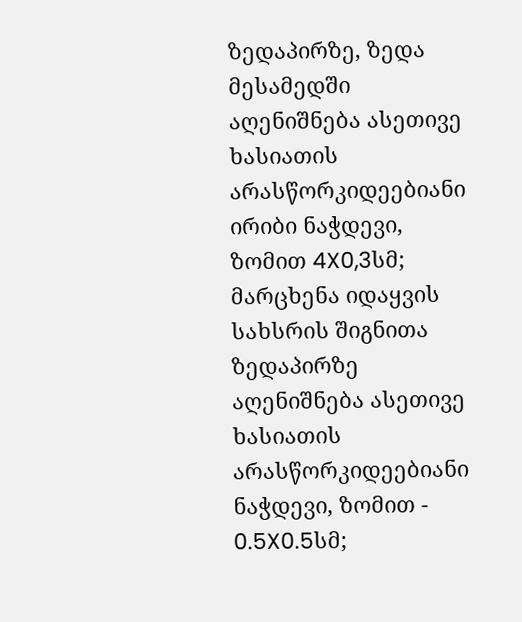ზედაპირზე, ზედა მესამედში აღენიშნება ასეთივე ხასიათის არასწორკიდეებიანი ირიბი ნაჭდევი, ზომით 4X0,3სმ; მარცხენა იდაყვის სახსრის შიგნითა ზედაპირზე აღენიშნება ასეთივე ხასიათის არასწორკიდეებიანი ნაჭდევი, ზომით - 0.5X0.5სმ;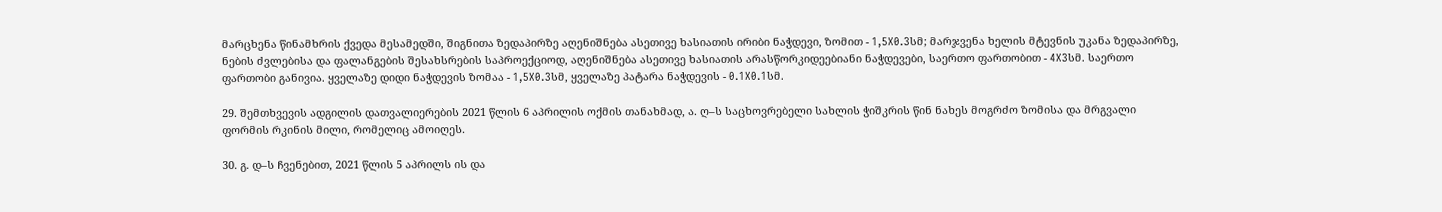მარცხენა წინამხრის ქვედა მესამედში, შიგნითა ზედაპირზე აღენიშნება ასეთივე ხასიათის ირიბი ნაჭდევი, ზომით - 1,5X0.3სმ; მარჯვენა ხელის მტევნის უკანა ზედაპირზე, ნების ძვლებისა და ფალანგების შესახსრების საპროექციოდ, აღენიშნება ასეთივე ხასიათის არასწორკიდეებიანი ნაჭდევები, საერთო ფართობით - 4X3სმ. საერთო ფართობი განივია. ყველაზე დიდი ნაჭდევის ზომაა - 1,5X0.3სმ, ყველაზე პატარა ნაჭდევის - 0.1X0.1სმ.

29. შემთხვევის ადგილის დათვალიერების 2021 წლის 6 აპრილის ოქმის თანახმად, ა. ღ–ს საცხოვრებელი სახლის ჭიშკრის წინ ნახეს მოგრძო ზომისა და მრგვალი ფორმის რკინის მილი, რომელიც ამოიღეს.

30. გ. დ–ს ჩვენებით, 2021 წლის 5 აპრილს ის და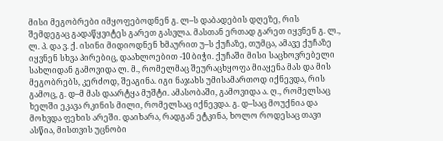მისი მეგობრები იმყოფებოდნენ გ. ლ–ს დაბადების დღეზე, რის შემდეგაც გადაწყვიტეს გარეთ გასვლა. მასთან ერთად გარეთ იყვნენ გ. ლ., ლ. პ. და ვ. ქ. ისინი მიდიოდნენ ხმაურით უ–ს ქუჩაზე, თუმცა, ამავე ქუჩაზე იყვნენ სხვა პირებიც, დაახლოებით -10 ბიჭი. ქუჩაში მისი საცხოვრებელი სახლიდან გამოვიდა ლ. მ., რომელმაც შეურაცხყოფა მიაყენა მას და მის მეგობრებს, კერძოდ, შეაგინა. იგი ნაჯახს უმისამართოდ იქნევდა, რის გამოც, გ. დ–მ მას დაარტყა მუშტი. ამასობაში, გამოვიდა ა. ღ., რომელსაც ხელში ეკავა რკინის მილი, რომელსაც იქნევდა. გ. დ–საც მოუქნია და მოხვდა ფეხის არეში. დაიხარა, რადგან ეტკინა, ხოლო როდესაც თავი ასწია, მისთვის უცნობი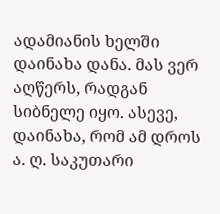ადამიანის ხელში დაინახა დანა. მას ვერ აღწერს, რადგან სიბნელე იყო. ასევე, დაინახა, რომ ამ დროს ა. ღ. საკუთარი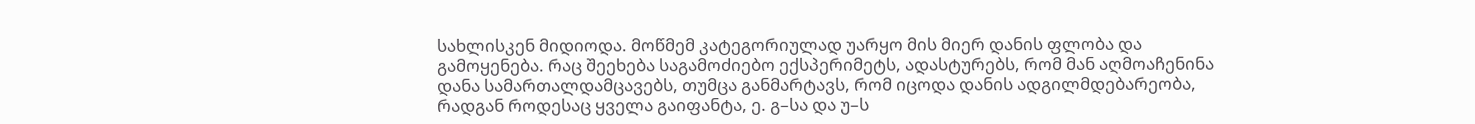სახლისკენ მიდიოდა. მოწმემ კატეგორიულად უარყო მის მიერ დანის ფლობა და გამოყენება. რაც შეეხება საგამოძიებო ექსპერიმეტს, ადასტურებს, რომ მან აღმოაჩენინა დანა სამართალდამცავებს, თუმცა განმარტავს, რომ იცოდა დანის ადგილმდებარეობა, რადგან როდესაც ყველა გაიფანტა, ე. გ–სა და უ–ს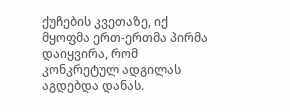ქუჩების კვეთაზე, იქ მყოფმა ერთ-ერთმა პირმა დაიყვირა, რომ კონკრეტულ ადგილას აგდებდა დანას.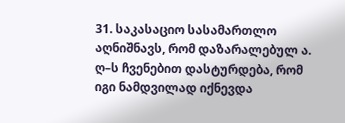31. საკასაციო სასამართლო აღნიშნავს, რომ დაზარალებულ ა. ღ–ს ჩვენებით დასტურდება, რომ იგი ნამდვილად იქნევდა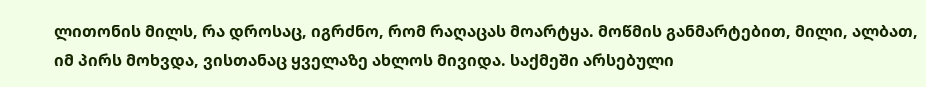ლითონის მილს, რა დროსაც, იგრძნო, რომ რაღაცას მოარტყა. მოწმის განმარტებით, მილი, ალბათ, იმ პირს მოხვდა, ვისთანაც ყველაზე ახლოს მივიდა. საქმეში არსებული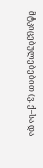მტკიცებულებებით (ვ. ქ–სა და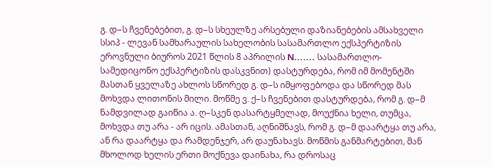გ. დ–ს ჩვენებებით, გ. დ–ს სხეულზე არსებული დაზიანებების ამსახველი სსიპ - ლევან სამხარაულის სახელობის სასამართლო ექსპერტიზის ეროვნული ბიუროს 2021 წლის 8 აპრილის N....... სასამართლო-სამედიცონო ექსპერტიზის დასკვნით) დასტურდება, რომ იმ მომენტში მასთან ყველაზე ახლოს სწორედ გ. დ–ს იმყოფებოდა და სწორედ მას მოხვდა ლითონის მილი. მოწმე ვ. ქ–ს ჩვენებით დასტურდება, რომ გ. დ–მ ნამდვილად გაიწია ა. ღ–სკენ დასარტყმელად, მოუქნია ხელი, თუმცა, მოხვდა თუ არა - არ იცის. ამასთან, აღნიშნავს, რომ გ. დ–მ დაარტყა თუ არა, ან რა დაარტყა და რამდენჯერ, არ დაუნახავს. მოწმის განმარტებით, მან მხოლოდ ხელის ერთი მოქნევა დაინახა, რა დროსაც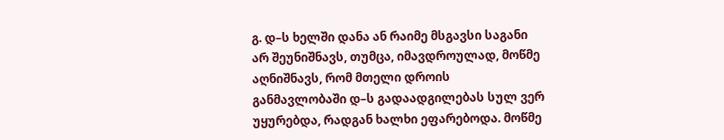გ. დ–ს ხელში დანა ან რაიმე მსგავსი საგანი არ შეუნიშნავს, თუმცა, იმავდროულად, მოწმე აღნიშნავს, რომ მთელი დროის განმავლობაში დ–ს გადაადგილებას სულ ვერ უყურებდა, რადგან ხალხი ეფარებოდა. მოწმე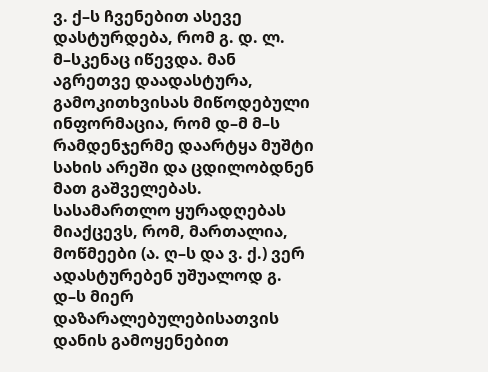ვ. ქ–ს ჩვენებით ასევე დასტურდება, რომ გ. დ. ლ. მ–სკენაც იწევდა. მან აგრეთვე დაადასტურა, გამოკითხვისას მიწოდებული ინფორმაცია, რომ დ–მ მ–ს რამდენჯერმე დაარტყა მუშტი სახის არეში და ცდილობდნენ მათ გაშველებას. სასამართლო ყურადღებას მიაქცევს, რომ, მართალია, მოწმეები (ა. ღ–ს და ვ. ქ.) ვერ ადასტურებენ უშუალოდ გ. დ–ს მიერ დაზარალებულებისათვის დანის გამოყენებით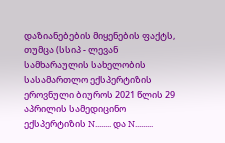დაზიანებების მიყენების ფაქტს, თუმცა (სსიპ - ლევან სამხარაულის სახელობის სასამართლო ექსპერტიზის ეროვნული ბიუროს 2021 წლის 29 აპრილის სამედიცინო ექსპერტიზის N........ და N.........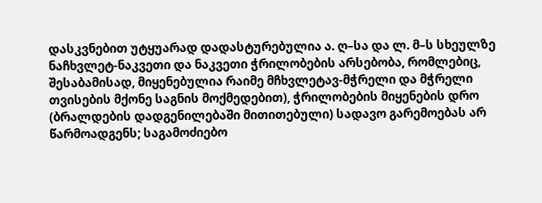დასკვნებით უტყუარად დადასტურებულია ა. ღ–სა და ლ. მ–ს სხეულზე ნაჩხვლეტ-ნაკვეთი და ნაკვეთი ჭრილობების არსებობა, რომლებიც, შესაბამისად, მიყენებულია რაიმე მჩხვლეტავ-მჭრელი და მჭრელი თვისების მქონე საგნის მოქმედებით), ჭრილობების მიყენების დრო (ბრალდების დადგენილებაში მითითებული) სადავო გარემოებას არ წარმოადგენს; საგამოძიებო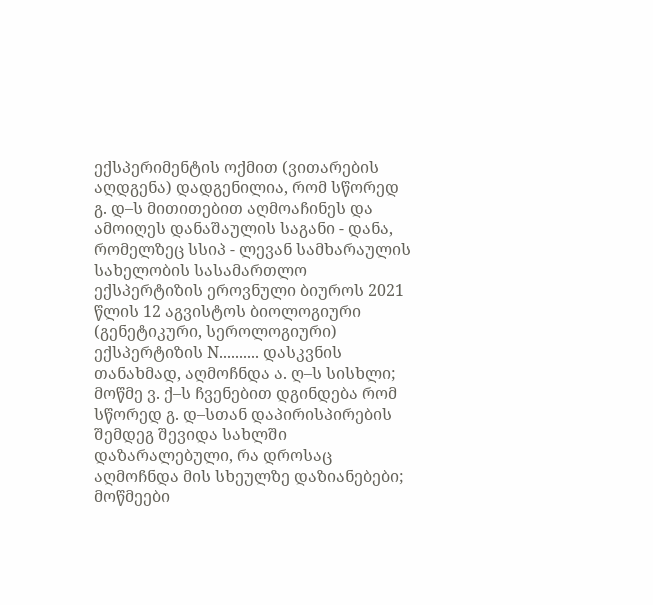ექსპერიმენტის ოქმით (ვითარების აღდგენა) დადგენილია, რომ სწორედ გ. დ–ს მითითებით აღმოაჩინეს და ამოიღეს დანაშაულის საგანი - დანა, რომელზეც სსიპ - ლევან სამხარაულის სახელობის სასამართლო ექსპერტიზის ეროვნული ბიუროს 2021 წლის 12 აგვისტოს ბიოლოგიური (გენეტიკური, სეროლოგიური) ექსპერტიზის N.......... დასკვნის თანახმად, აღმოჩნდა ა. ღ–ს სისხლი; მოწმე ვ. ქ–ს ჩვენებით დგინდება რომ სწორედ გ. დ–სთან დაპირისპირების შემდეგ შევიდა სახლში დაზარალებული, რა დროსაც აღმოჩნდა მის სხეულზე დაზიანებები; მოწმეები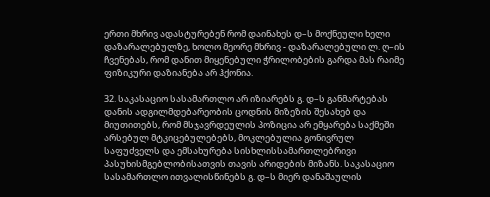ერთი მხრივ ადასტურებენ რომ დაინახეს დ–ს მოქნეული ხელი დაზარალებულზე, ხოლო მეორე მხრივ - დაზარალებული ლ. ღ–ის ჩვენებას, რომ დანით მიყენებული ჭრილობების გარდა მას რაიმე ფიზიკური დაზიანება არ ჰქონია.

32. საკასაციო სასამართლო არ იზიარებს გ. დ–ს განმარტებას დანის ადგილმდებარეობის ცოდნის მიზეზის შესახებ და მიუთითებს, რომ მსჯავრდეულის პოზიცია არ ემყარება საქმეში არსებულ მტკიცებულებებს, მოკლებულია გონივრულ საფუძველს და ემსახურება სისხლისსამართლებრივი პასუხისმგებლობისათვის თავის არიდების მიზანს. საკასაციო სასამართლო ითვალისწინებს გ. დ–ს მიერ დანაშაულის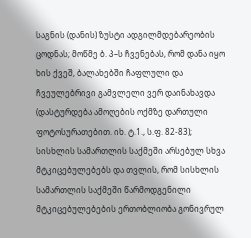საგნის (დანის) ზუსტი ადგილმდებარეობის ცოდნას; მოწმე ბ. პ–ს ჩვენებას, რომ დანა იყო ხის ქვეშ, ბალახებში ჩაფლული და ჩვეულებრივი გამვლელი ვერ დაინახავდა (დასტურდება ამოღების ოქმზე დართული ფოტოსურათებით. იხ. ტ.1., ს.ფ. 82-83); სისხლის სამართლის საქმეში არსებულ სხვა მტკიცებულებებს და თვლის, რომ სისხლის სამართლის საქმეში წარმოდგენილი მტკიცებულებების ერთობლიობა გონივრულ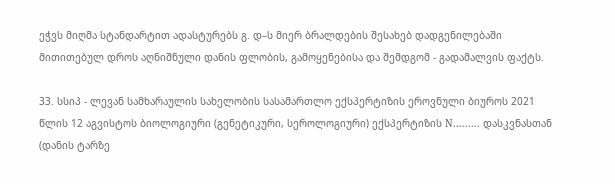ეჭვს მიღმა სტანდარტით ადასტურებს გ. დ–ს მიერ ბრალდების შესახებ დადგენილებაში მითითებულ დროს აღნიშნული დანის ფლობის, გამოყენებისა და შემდგომ - გადამალვის ფაქტს.

33. სსიპ - ლევან სამხარაულის სახელობის სასამართლო ექსპერტიზის ეროვნული ბიუროს 2021 წლის 12 აგვისტოს ბიოლოგიური (გენეტიკური, სეროლოგიური) ექსპერტიზის N......... დასკვნასთან (დანის ტარზე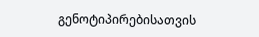გენოტიპირებისათვის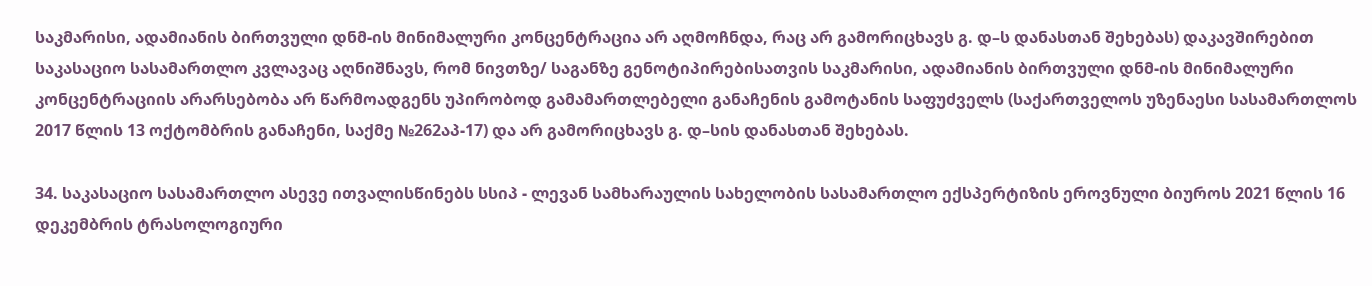საკმარისი, ადამიანის ბირთვული დნმ-ის მინიმალური კონცენტრაცია არ აღმოჩნდა, რაც არ გამორიცხავს გ. დ–ს დანასთან შეხებას) დაკავშირებით საკასაციო სასამართლო კვლავაც აღნიშნავს, რომ ნივთზე/ საგანზე გენოტიპირებისათვის საკმარისი, ადამიანის ბირთვული დნმ-ის მინიმალური კონცენტრაციის არარსებობა არ წარმოადგენს უპირობოდ გამამართლებელი განაჩენის გამოტანის საფუძველს (საქართველოს უზენაესი სასამართლოს 2017 წლის 13 ოქტომბრის განაჩენი, საქმე №262აპ-17) და არ გამორიცხავს გ. დ–სის დანასთან შეხებას.

34. საკასაციო სასამართლო ასევე ითვალისწინებს სსიპ - ლევან სამხარაულის სახელობის სასამართლო ექსპერტიზის ეროვნული ბიუროს 2021 წლის 16 დეკემბრის ტრასოლოგიური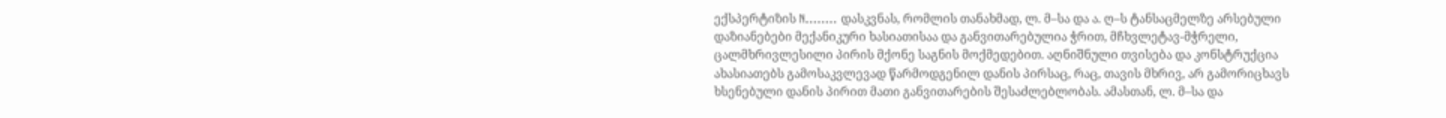ექსპერტიზის N........ დასკვნას, რომლის თანახმად, ლ. მ–სა და ა. ღ–ს ტანსაცმელზე არსებული დაზიანებები მექანიკური ხასიათისაა და განვითარებულია ჭრით, მჩხვლეტავ-მჭრელი, ცალმხრივლესილი პირის მქონე საგნის მოქმედებით. აღნიშნული თვისება და კონსტრუქცია ახასიათებს გამოსაკვლევად წარმოდგენილ დანის პირსაც, რაც, თავის მხრივ, არ გამორიცხავს ხსენებული დანის პირით მათი განვითარების შესაძლებლობას. ამასთან, ლ. მ–სა და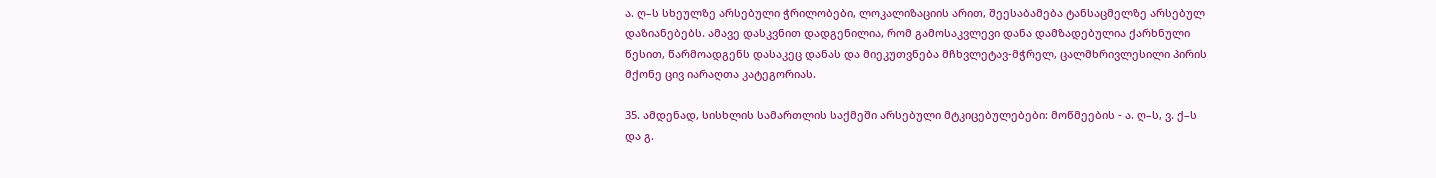ა. ღ–ს სხეულზე არსებული ჭრილობები, ლოკალიზაციის არით, შეესაბამება ტანსაცმელზე არსებულ დაზიანებებს. ამავე დასკვნით დადგენილია, რომ გამოსაკვლევი დანა დამზადებულია ქარხნული წესით, წარმოადგენს დასაკეც დანას და მიეკუთვნება მჩხვლეტავ-მჭრელ, ცალმხრივლესილი პირის მქონე ცივ იარაღთა კატეგორიას.

35. ამდენად, სისხლის სამართლის საქმეში არსებული მტკიცებულებები: მოწმეების - ა. ღ–ს, ვ. ქ–ს და გ.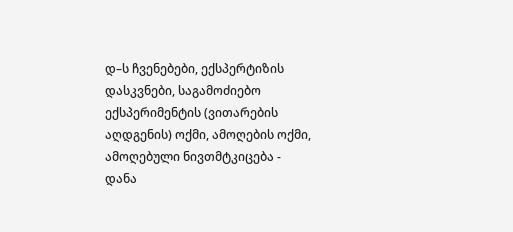დ–ს ჩვენებები, ექსპერტიზის დასკვნები, საგამოძიებო ექსპერიმენტის (ვითარების აღდგენის) ოქმი, ამოღების ოქმი, ამოღებული ნივთმტკიცება - დანა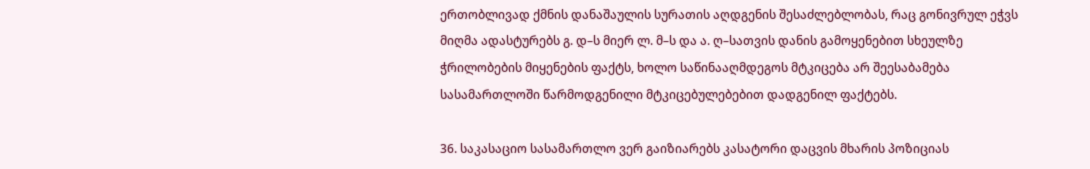ერთობლივად ქმნის დანაშაულის სურათის აღდგენის შესაძლებლობას, რაც გონივრულ ეჭვს მიღმა ადასტურებს გ. დ–ს მიერ ლ. მ–ს და ა. ღ–სათვის დანის გამოყენებით სხეულზე ჭრილობების მიყენების ფაქტს, ხოლო საწინააღმდეგოს მტკიცება არ შეესაბამება სასამართლოში წარმოდგენილი მტკიცებულებებით დადგენილ ფაქტებს.

36. საკასაციო სასამართლო ვერ გაიზიარებს კასატორი დაცვის მხარის პოზიციას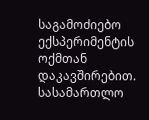საგამოძიებო ექსპერიმენტის ოქმთან დაკავშირებით. სასამართლო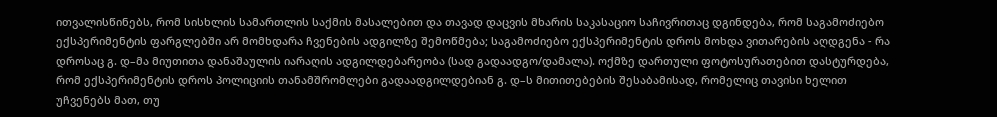ითვალისწინებს, რომ სისხლის სამართლის საქმის მასალებით და თავად დაცვის მხარის საკასაციო საჩივრითაც დგინდება, რომ საგამოძიებო ექსპერიმენტის ფარგლებში არ მომხდარა ჩვენების ადგილზე შემოწმება; საგამოძიებო ექსპერიმენტის დროს მოხდა ვითარების აღდგენა - რა დროსაც გ. დ–მა მიუთითა დანაშაულის იარაღის ადგილდებარეობა (სად გადაადგო/დამალა). ოქმზე დართული ფოტოსურათებით დასტურდება, რომ ექსპერიმენტის დროს პოლიციის თანამშრომლები გადაადგილდებიან გ. დ–ს მითითებების შესაბამისად, რომელიც თავისი ხელით უჩვენებს მათ, თუ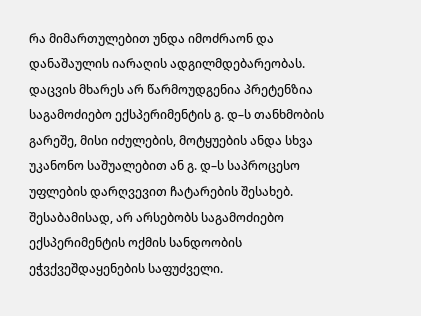რა მიმართულებით უნდა იმოძრაონ და დანაშაულის იარაღის ადგილმდებარეობას. დაცვის მხარეს არ წარმოუდგენია პრეტენზია საგამოძიებო ექსპერიმენტის გ. დ–ს თანხმობის გარეშე, მისი იძულების, მოტყუების ანდა სხვა უკანონო საშუალებით ან გ. დ–ს საპროცესო უფლების დარღვევით ჩატარების შესახებ. შესაბამისად, არ არსებობს საგამოძიებო ექსპერიმენტის ოქმის სანდოობის ეჭვქვეშდაყენების საფუძველი.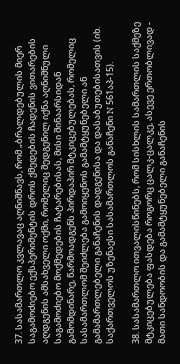37. სასამართლო კვლავაც აღნიშნავს, რომ „ბრალდებულის მიერ საგამოძიებო ექსპერიმენტის დროს ქმედების ჩადენის ვითარების აღდგენის ამსახველი ოქმი, რომელიც შედგენილ იქნა აღნიშნული საგამოძიებო მოქმედების ჩატარებისას, მისი შინაარსიდან გამომდინარე, წარმოადგენს პირდაპირ მტკიცებულებას, რომელიც სასამართლომ შეიძლება გამოიყენოს გამამტყუნებელი ან გამამართლებელი განაჩენის დადგენისა და დასაბუთებისათვის (იხ. საქართველოს უზენაესი სასამართლოს განაჩენი N 561აპ-15).

38. სასამართლო ითვალისწინებს, რომ სისხლის სამართლის საქმეზე მტკიცებულება ფასდება როგორც ცალკ-ცალკე, ასევე ერთობლივად - მათი სანდოობის და გამამტყუნებელი განაჩენის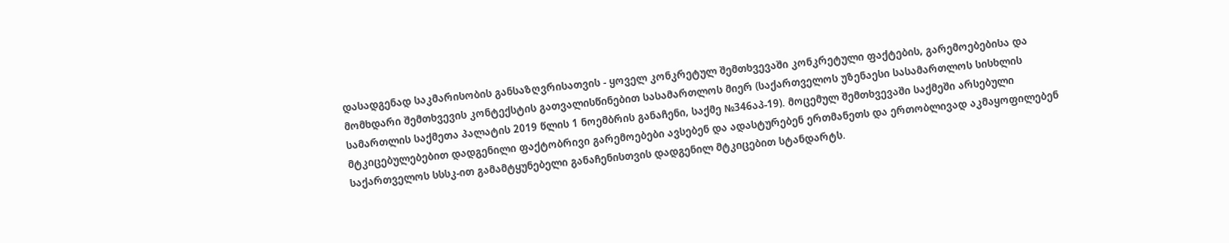დასადგენად საკმარისობის განსაზღვრისათვის - ყოველ კონკრეტულ შემთხვევაში კონკრეტული ფაქტების, გარემოებებისა და მომხდარი შემთხვევის კონტექსტის გათვალისწინებით სასამართლოს მიერ (საქართველოს უზენაესი სასამართლოს სისხლის სამართლის საქმეთა პალატის 2019 წლის 1 ნოემბრის განაჩენი, საქმე №346აპ-19). მოცემულ შემთხვევაში საქმეში არსებული მტკიცებულებებით დადგენილი ფაქტობრივი გარემოებები ავსებენ და ადასტურებენ ერთმანეთს და ერთობლივად აკმაყოფილებენ საქართველოს სსსკ-ით გამამტყუნებელი განაჩენისთვის დადგენილ მტკიცებით სტანდარტს.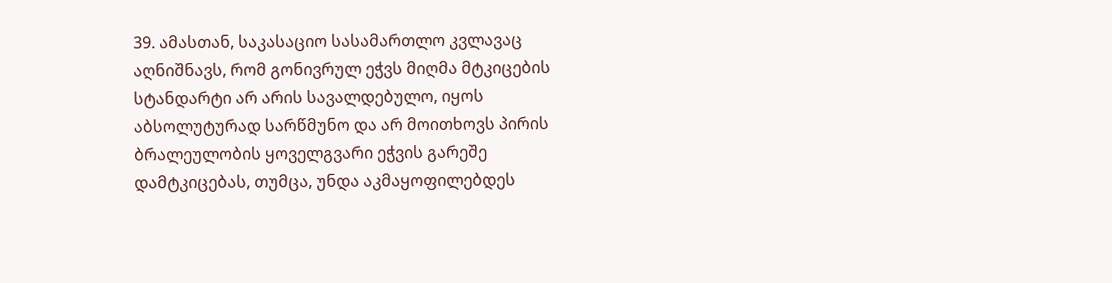39. ამასთან, საკასაციო სასამართლო კვლავაც აღნიშნავს, რომ გონივრულ ეჭვს მიღმა მტკიცების სტანდარტი არ არის სავალდებულო, იყოს აბსოლუტურად სარწმუნო და არ მოითხოვს პირის ბრალეულობის ყოველგვარი ეჭვის გარეშე დამტკიცებას, თუმცა, უნდა აკმაყოფილებდეს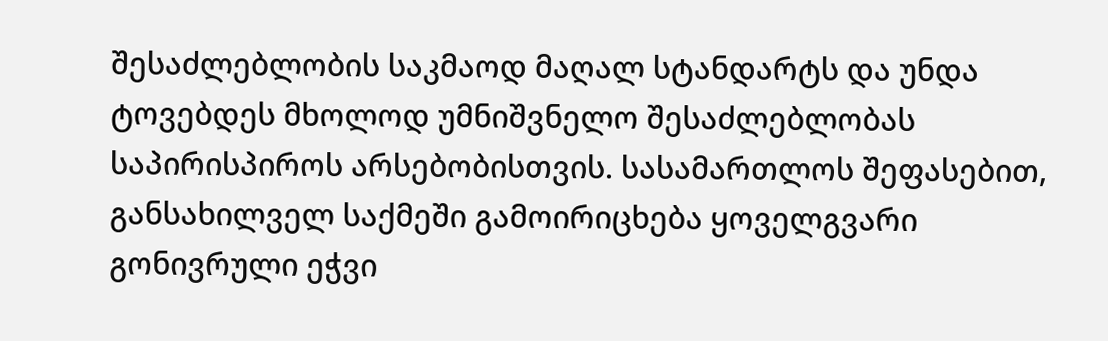შესაძლებლობის საკმაოდ მაღალ სტანდარტს და უნდა ტოვებდეს მხოლოდ უმნიშვნელო შესაძლებლობას საპირისპიროს არსებობისთვის. სასამართლოს შეფასებით, განსახილველ საქმეში გამოირიცხება ყოველგვარი გონივრული ეჭვი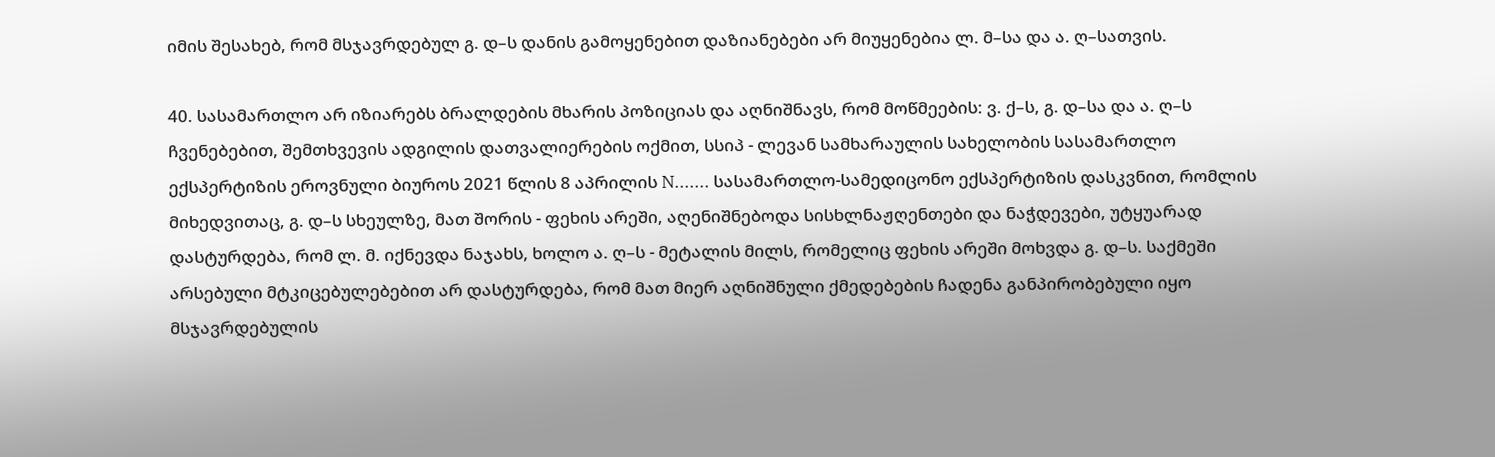იმის შესახებ, რომ მსჯავრდებულ გ. დ–ს დანის გამოყენებით დაზიანებები არ მიუყენებია ლ. მ–სა და ა. ღ–სათვის.

40. სასამართლო არ იზიარებს ბრალდების მხარის პოზიციას და აღნიშნავს, რომ მოწმეების: ვ. ქ–ს, გ. დ–სა და ა. ღ–ს ჩვენებებით, შემთხვევის ადგილის დათვალიერების ოქმით, სსიპ - ლევან სამხარაულის სახელობის სასამართლო ექსპერტიზის ეროვნული ბიუროს 2021 წლის 8 აპრილის N....... სასამართლო-სამედიცონო ექსპერტიზის დასკვნით, რომლის მიხედვითაც, გ. დ–ს სხეულზე, მათ შორის - ფეხის არეში, აღენიშნებოდა სისხლნაჟღენთები და ნაჭდევები, უტყუარად დასტურდება, რომ ლ. მ. იქნევდა ნაჯახს, ხოლო ა. ღ–ს - მეტალის მილს, რომელიც ფეხის არეში მოხვდა გ. დ–ს. საქმეში არსებული მტკიცებულებებით არ დასტურდება, რომ მათ მიერ აღნიშნული ქმედებების ჩადენა განპირობებული იყო მსჯავრდებულის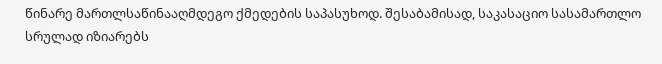წინარე მართლსაწინააღმდეგო ქმედების საპასუხოდ. შესაბამისად, საკასაციო სასამართლო სრულად იზიარებს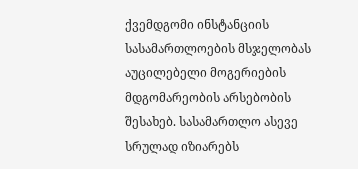ქვემდგომი ინსტანციის სასამართლოების მსჯელობას აუცილებელი მოგერიების მდგომარეობის არსებობის შესახებ. სასამართლო ასევე სრულად იზიარებს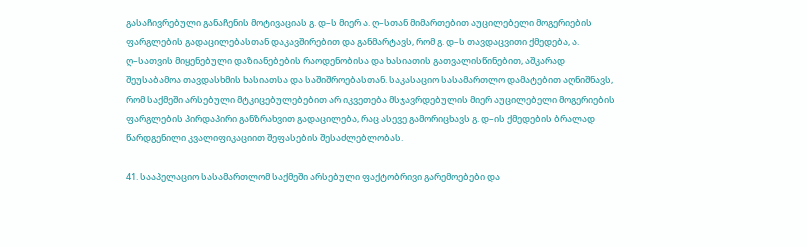გასაჩივრებული განაჩენის მოტივაციას გ. დ–ს მიერ ა. ღ–სთან მიმართებით აუცილებელი მოგერიების ფარგლების გადაცილებასთან დაკავშირებით და განმარტავს, რომ გ. დ–ს თავდაცვითი ქმედება, ა. ღ–სათვის მიყენებული დაზიანებების რაოდენობისა და ხასიათის გათვალისწინებით, აშკარად შეუსაბამოა თავდასხმის ხასიათსა და საშიშროებასთან. საკასაციო სასამართლო დამატებით აღნიშნავს, რომ საქმეში არსებული მტკიცებულებებით არ იკვეთება მსჯავრდებულის მიერ აუცილებელი მოგერიების ფარგლების პირდაპირი განზრახვით გადაცილება, რაც ასევე გამორიცხავს გ. დ–ის ქმედების ბრალად წარდგენილი კვალიფიკაციით შეფასების შესაძლებლობას.

41. სააპელაციო სასამართლომ საქმეში არსებული ფაქტობრივი გარემოებები და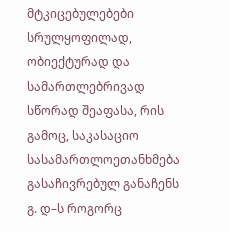მტკიცებულებები სრულყოფილად, ობიექტურად და სამართლებრივად სწორად შეაფასა, რის გამოც, საკასაციო სასამართლოეთანხმება გასაჩივრებულ განაჩენს გ. დ–ს როგორც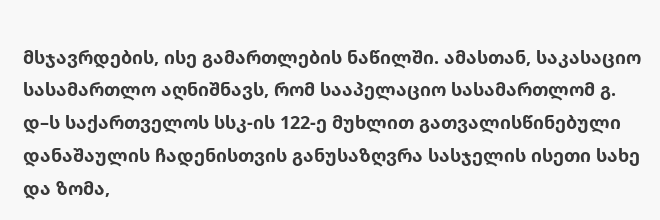მსჯავრდების, ისე გამართლების ნაწილში. ამასთან, საკასაციო სასამართლო აღნიშნავს, რომ სააპელაციო სასამართლომ გ. დ–ს საქართველოს სსკ-ის 122-ე მუხლით გათვალისწინებული დანაშაულის ჩადენისთვის განუსაზღვრა სასჯელის ისეთი სახე და ზომა,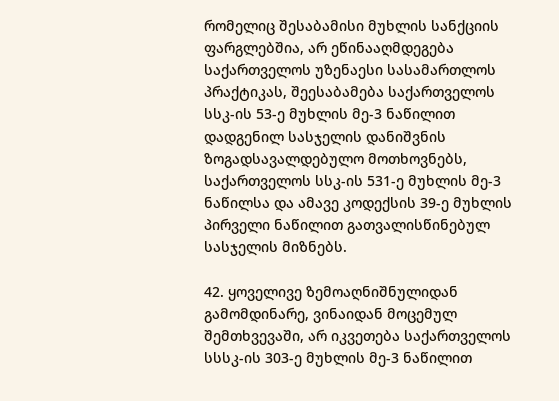რომელიც შესაბამისი მუხლის სანქციის ფარგლებშია, არ ეწინააღმდეგება საქართველოს უზენაესი სასამართლოს პრაქტიკას, შეესაბამება საქართველოს სსკ-ის 53-ე მუხლის მე-3 ნაწილით დადგენილ სასჯელის დანიშვნის ზოგადსავალდებულო მოთხოვნებს, საქართველოს სსკ-ის 531-ე მუხლის მე-3 ნაწილსა და ამავე კოდექსის 39-ე მუხლის პირველი ნაწილით გათვალისწინებულ სასჯელის მიზნებს.

42. ყოველივე ზემოაღნიშნულიდან გამომდინარე, ვინაიდან მოცემულ შემთხვევაში, არ იკვეთება საქართველოს სსსკ-ის 303-ე მუხლის მე-3 ნაწილით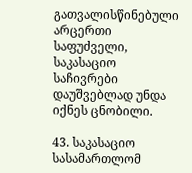გათვალისწინებული არცერთი საფუძველი, საკასაციო საჩივრები დაუშვებლად უნდა იქნეს ცნობილი.

43. საკასაციო სასამართლომ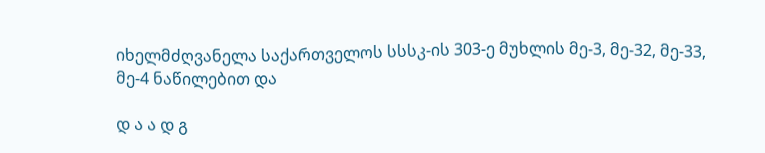იხელმძღვანელა საქართველოს სსსკ-ის 303-ე მუხლის მე-3, მე-32, მე-33, მე-4 ნაწილებით და

დ ა ა დ გ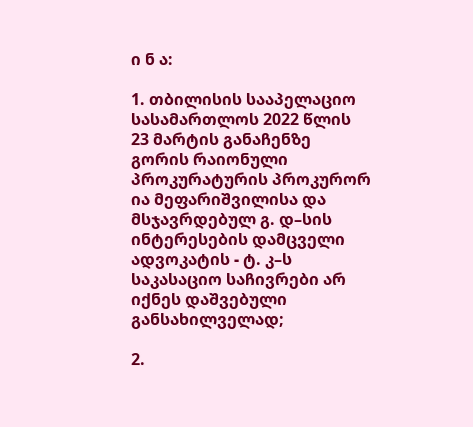ი ნ ა:

1. თბილისის სააპელაციო სასამართლოს 2022 წლის 23 მარტის განაჩენზე გორის რაიონული პროკურატურის პროკურორ ია მეფარიშვილისა და მსჯავრდებულ გ. დ–სის ინტერესების დამცველი ადვოკატის - ტ. კ–ს საკასაციო საჩივრები არ იქნეს დაშვებული განსახილველად;

2.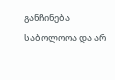განჩინება საბოლოოა და არ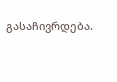გასაჩივრდება.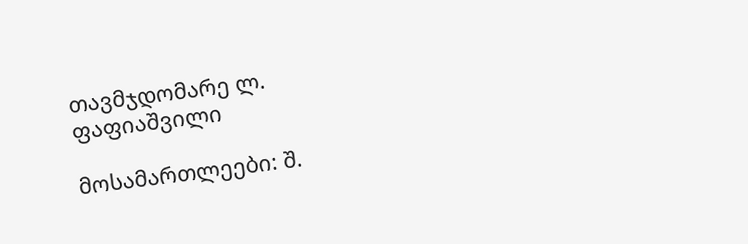თავმჯდომარე ლ. ფაფიაშვილი

მოსამართლეები: შ.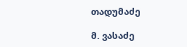თადუმაძე

მ. ვასაძე